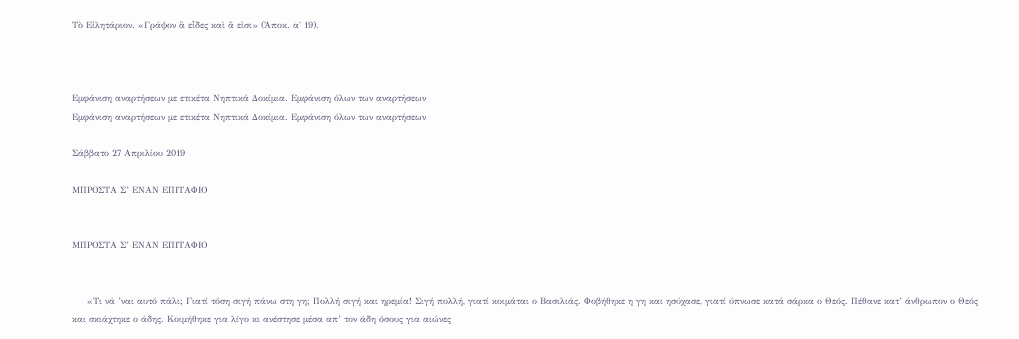Τὸ Εἰλητάριον. «Γράψον ἃ εἶδες καὶ ἅ εἰσι» (Ἀποκ. α΄ 19).



Εμφάνιση αναρτήσεων με ετικέτα Νηπτικά Δοκίμια. Εμφάνιση όλων των αναρτήσεων
Εμφάνιση αναρτήσεων με ετικέτα Νηπτικά Δοκίμια. Εμφάνιση όλων των αναρτήσεων

Σάββατο 27 Απριλίου 2019

ΜΠΡΟΣΤΑ Σ’ ΕΝΑΝ ΕΠΙΤΑΦΙΟ


ΜΠΡΟΣΤΑ Σ’ ΕΝΑΝ ΕΠΙΤΑΦΙΟ


     «Τι νά ’ναι αυτό πάλι; Γιατί τόση σιγή πάνω στη γη; Πολλή σιγή και ηρεμία! Σιγή πολλή, γιατί κοιμάται ο Βασιλιάς. Φοβήθηκε η γη και ησύχασε, γιατί ύπνωσε κατά σάρκα ο Θεός. Πέθανε κατ’ άνθρωπον ο Θεός και σκιάχτηκε ο άδης. Κοιμήθηκε για λίγο κι ανέστησε μέσα απ’ τον άδη όσους για αιώνες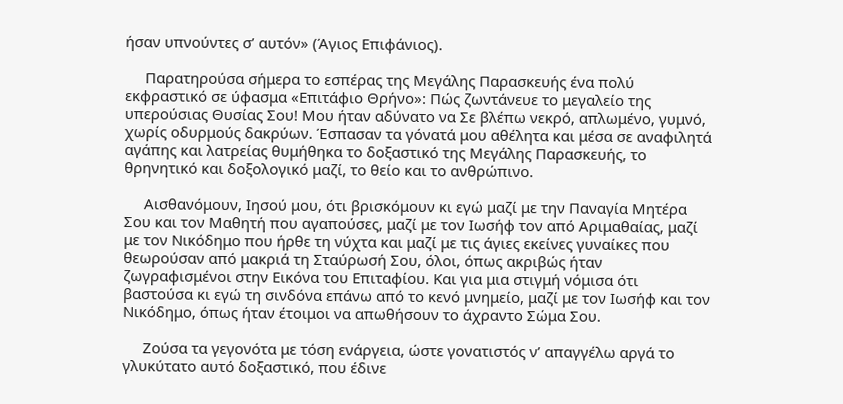ήσαν υπνούντες σ’ αυτόν» (Άγιος Επιφάνιος).

     Παρατηρούσα σήμερα το εσπέρας της Μεγάλης Παρασκευής ένα πολύ εκφραστικό σε ύφασμα «Επιτάφιο Θρήνο»: Πώς ζωντάνευε το μεγαλείο της υπερούσιας Θυσίας Σου! Μου ήταν αδύνατο να Σε βλέπω νεκρό, απλωμένο, γυμνό, χωρίς οδυρμούς δακρύων. Έσπασαν τα γόνατά μου αθέλητα και μέσα σε αναφιλητά αγάπης και λατρείας θυμήθηκα το δοξαστικό της Μεγάλης Παρασκευής, το θρηνητικό και δοξολογικό μαζί, το θείο και το ανθρώπινο.

     Αισθανόμουν, Ιησού μου, ότι βρισκόμουν κι εγώ μαζί με την Παναγία Μητέρα Σου και τον Μαθητή που αγαπούσες, μαζί με τον Ιωσήφ τον από Αριμαθαίας, μαζί με τον Νικόδημο που ήρθε τη νύχτα και μαζί με τις άγιες εκείνες γυναίκες που θεωρούσαν από μακριά τη Σταύρωσή Σου, όλοι, όπως ακριβώς ήταν ζωγραφισμένοι στην Εικόνα του Επιταφίου. Και για μια στιγμή νόμισα ότι βαστούσα κι εγώ τη σινδόνα επάνω από το κενό μνημείο, μαζί με τον Ιωσήφ και τον Νικόδημο, όπως ήταν έτοιμοι να απωθήσουν το άχραντο Σώμα Σου.

     Ζούσα τα γεγονότα με τόση ενάργεια, ώστε γονατιστός ν’ απαγγέλω αργά το γλυκύτατο αυτό δοξαστικό, που έδινε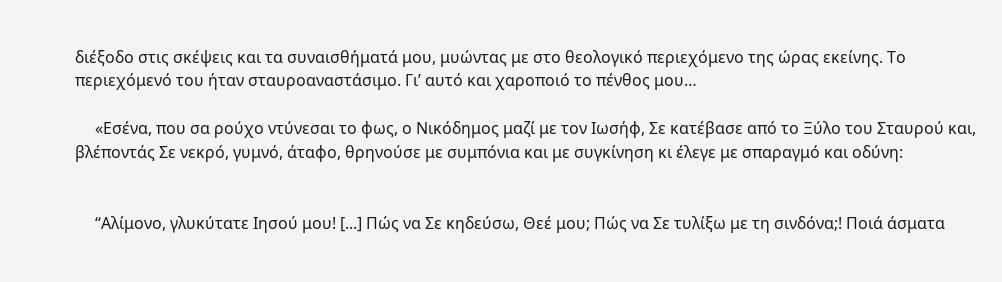διέξοδο στις σκέψεις και τα συναισθήματά μου, μυώντας με στο θεολογικό περιεχόμενο της ώρας εκείνης. Το περιεχόμενό του ήταν σταυροαναστάσιμο. Γι’ αυτό και χαροποιό το πένθος μου…

     «Εσένα, που σα ρούχο ντύνεσαι το φως, ο Νικόδημος μαζί με τον Ιωσήφ, Σε κατέβασε από το Ξύλο του Σταυρού και, βλέποντάς Σε νεκρό, γυμνό, άταφο, θρηνούσε με συμπόνια και με συγκίνηση κι έλεγε με σπαραγμό και οδύνη:


     “Αλίμονο, γλυκύτατε Ιησού μου! [...] Πώς να Σε κηδεύσω, Θεέ μου; Πώς να Σε τυλίξω με τη σινδόνα;! Ποιά άσματα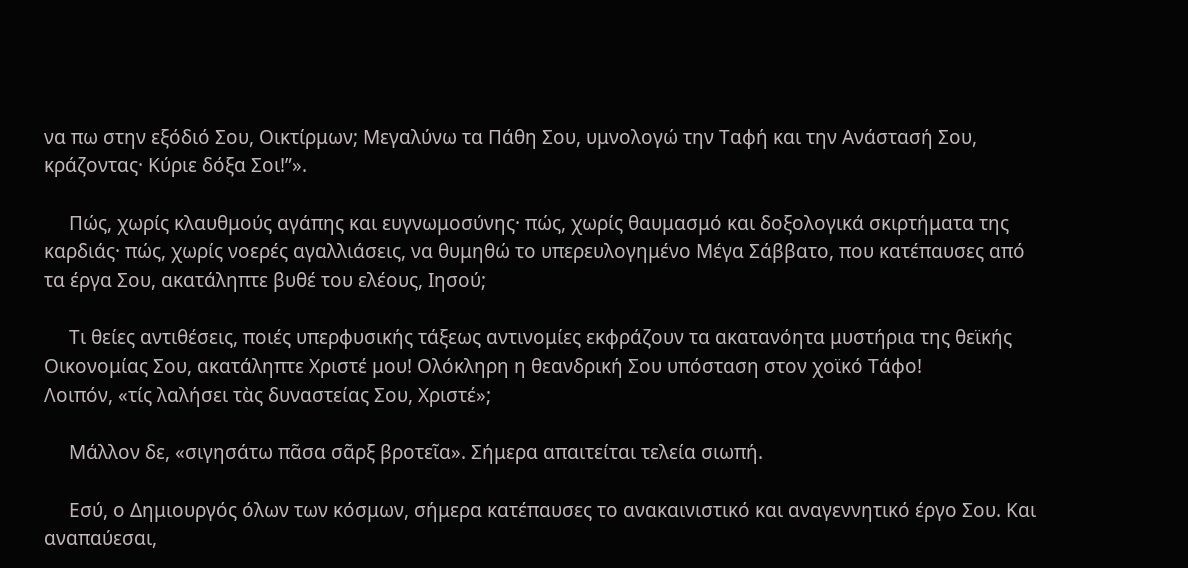να πω στην εξόδιό Σου, Οικτίρμων; Μεγαλύνω τα Πάθη Σου, υμνολογώ την Ταφή και την Ανάστασή Σου, κράζοντας· Κύριε δόξα Σοι!”».

     Πώς, χωρίς κλαυθμούς αγάπης και ευγνωμοσύνης· πώς, χωρίς θαυμασμό και δοξολογικά σκιρτήματα της καρδιάς· πώς, χωρίς νοερές αγαλλιάσεις, να θυμηθώ το υπερευλογημένο Μέγα Σάββατο, που κατέπαυσες από τα έργα Σου, ακατάληπτε βυθέ του ελέους, Ιησού;

     Τι θείες αντιθέσεις, ποιές υπερφυσικής τάξεως αντινομίες εκφράζουν τα ακατανόητα μυστήρια της θεϊκής Οικονομίας Σου, ακατάληπτε Χριστέ μου! Ολόκληρη η θεανδρική Σου υπόσταση στον χοϊκό Τάφο!
Λοιπόν, «τίς λαλήσει τὰς δυναστείας Σου, Χριστέ»;

     Μάλλον δε, «σιγησάτω πᾶσα σᾶρξ βροτεῖα». Σήμερα απαιτείται τελεία σιωπή.

     Εσύ, ο Δημιουργός όλων των κόσμων, σήμερα κατέπαυσες το ανακαινιστικό και αναγεννητικό έργο Σου. Και αναπαύεσαι,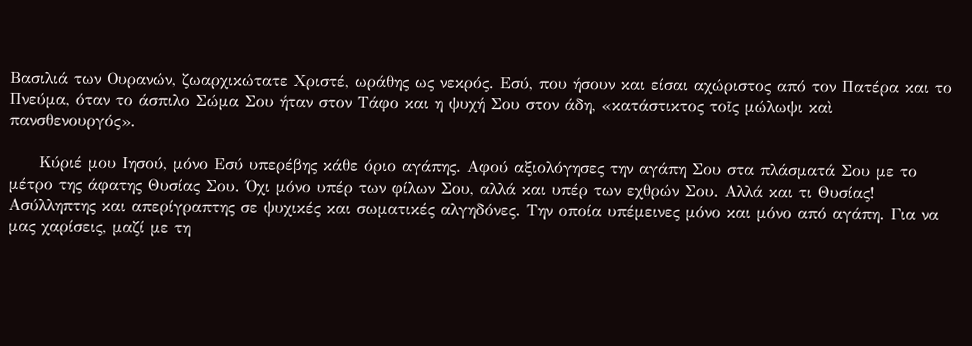Βασιλιά των Ουρανών, ζωαρχικώτατε Χριστέ, ωράθης ως νεκρός. Εσύ, που ήσουν και είσαι αχώριστος από τον Πατέρα και το Πνεύμα, όταν το άσπιλο Σώμα Σου ήταν στον Τάφο και η ψυχή Σου στον άδη, «κατάστικτος τοῖς μώλωψι καὶ πανσθενουργός».

     Κύριέ μου Ιησού, μόνο Εσύ υπερέβης κάθε όριο αγάπης. Αφού αξιολόγησες την αγάπη Σου στα πλάσματά Σου με το μέτρο της άφατης Θυσίας Σου. Όχι μόνο υπέρ των φίλων Σου, αλλά και υπέρ των εχθρών Σου. Αλλά και τι Θυσίας! Ασύλληπτης και απερίγραπτης σε ψυχικές και σωματικές αλγηδόνες. Την οποία υπέμεινες μόνο και μόνο από αγάπη. Για να μας χαρίσεις, μαζί με τη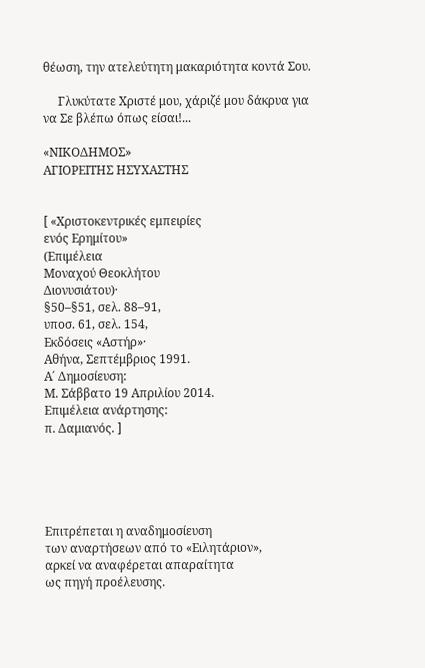θέωση, την ατελεύτητη μακαριότητα κοντά Σου.

     Γλυκύτατε Χριστέ μου, χάριζέ μου δάκρυα για να Σε βλέπω όπως είσαι!...

«ΝΙΚΟΔΗΜΟΣ»
ΑΓΙΟΡΕΙΤΗΣ ΗΣΥΧΑΣΤΗΣ


[ «Χριστοκεντρικές εμπειρίες
ενός Ερημίτου»
(Επιμέλεια
Μοναχού Θεοκλήτου
Διονυσιάτου)·
§50–§51, σελ. 88–91,
υποσ. 61, σελ. 154,
Εκδόσεις «Αστήρ»·
Αθήνα, Σεπτέμβριος 1991.
Α΄ Δημοσίευση:
Μ. Σάββατο 19 Απριλίου 2014.
Επιμέλεια ανάρτησης:
π. Δαμιανός. ]





Επιτρέπεται η αναδημοσίευση
των αναρτήσεων από το «Ειλητάριον»,
αρκεί να αναφέρεται απαραίτητα
ως πηγή προέλευσης.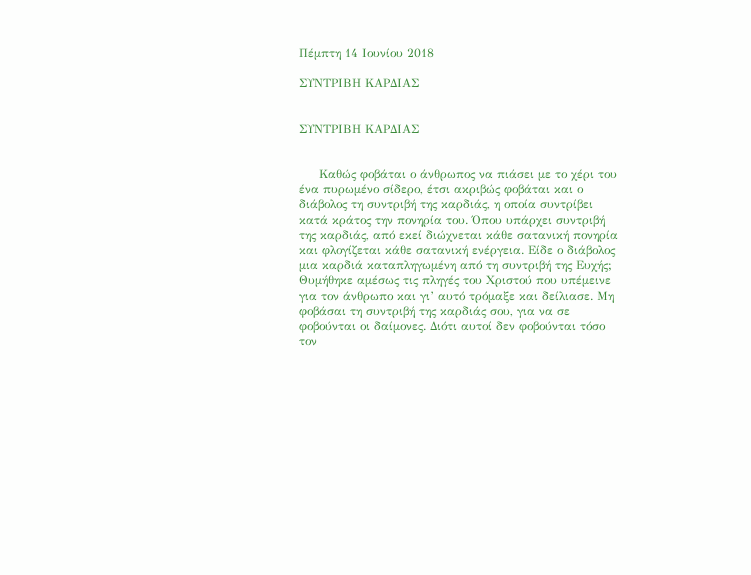Πέμπτη 14 Ιουνίου 2018

ΣΥΝΤΡΙΒΗ ΚΑΡΔΙΑΣ


ΣΥΝΤΡΙΒΗ ΚΑΡΔΙΑΣ


     Καθώς φοβάται ο άνθρωπος να πιάσει με το χέρι του ένα πυρωμένο σίδερο, έτσι ακριβώς φοβάται και ο διάβολος τη συντριβή της καρδιάς, η οποία συντρίβει κατά κράτος την πονηρία του. Όπου υπάρχει συντριβή της καρδιάς, από εκεί διώχνεται κάθε σατανική πονηρία και φλογίζεται κάθε σατανική ενέργεια. Είδε ο διάβολος μια καρδιά καταπληγωμένη από τη συντριβή της Ευχής; Θυμήθηκε αμέσως τις πληγές του Χριστού που υπέμεινε για τον άνθρωπο και γι’ αυτό τρόμαξε και δείλιασε. Μη φοβάσαι τη συντριβή της καρδιάς σου, για να σε φοβούνται οι δαίμονες. Διότι αυτοί δεν φοβούνται τόσο τον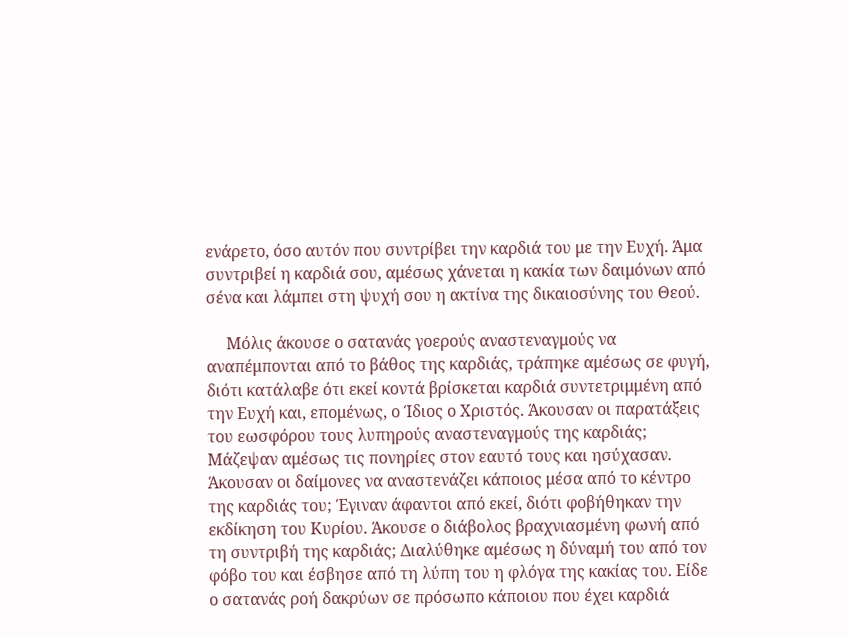ενάρετο, όσο αυτόν που συντρίβει την καρδιά του με την Ευχή. Άμα συντριβεί η καρδιά σου, αμέσως χάνεται η κακία των δαιμόνων από σένα και λάμπει στη ψυχή σου η ακτίνα της δικαιοσύνης του Θεού.

     Μόλις άκουσε ο σατανάς γοερούς αναστεναγμούς να αναπέμπονται από το βάθος της καρδιάς, τράπηκε αμέσως σε φυγή, διότι κατάλαβε ότι εκεί κοντά βρίσκεται καρδιά συντετριμμένη από την Ευχή και, επομένως, ο Ίδιος ο Χριστός. Άκουσαν οι παρατάξεις του εωσφόρου τους λυπηρούς αναστεναγμούς της καρδιάς; Μάζεψαν αμέσως τις πονηρίες στον εαυτό τους και ησύχασαν. Άκουσαν οι δαίμονες να αναστενάζει κάποιος μέσα από το κέντρο της καρδιάς του; Έγιναν άφαντοι από εκεί, διότι φοβήθηκαν την εκδίκηση του Κυρίου. Άκουσε ο διάβολος βραχνιασμένη φωνή από τη συντριβή της καρδιάς; Διαλύθηκε αμέσως η δύναμή του από τον φόβο του και έσβησε από τη λύπη του η φλόγα της κακίας του. Είδε ο σατανάς ροή δακρύων σε πρόσωπο κάποιου που έχει καρδιά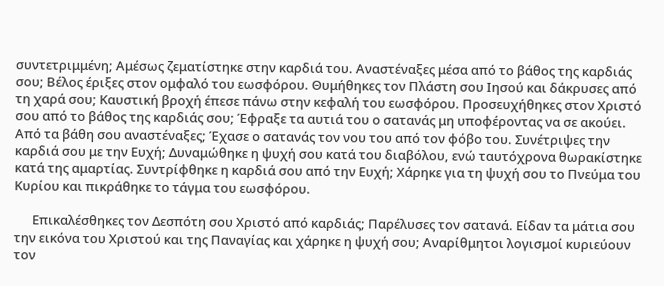συντετριμμένη; Αμέσως ζεματίστηκε στην καρδιά του. Αναστέναξες μέσα από το βάθος της καρδιάς σου; Βέλος έριξες στον ομφαλό του εωσφόρου. Θυμήθηκες τον Πλάστη σου Ιησού και δάκρυσες από τη χαρά σου; Καυστική βροχή έπεσε πάνω στην κεφαλή του εωσφόρου. Προσευχήθηκες στον Χριστό σου από το βάθος της καρδιάς σου; Έφραξε τα αυτιά του ο σατανάς μη υποφέροντας να σε ακούει. Από τα βάθη σου αναστέναξες; Έχασε ο σατανάς τον νου του από τον φόβο του. Συνέτριψες την καρδιά σου με την Ευχή; Δυναμώθηκε η ψυχή σου κατά του διαβόλου, ενώ ταυτόχρονα θωρακίστηκε κατά της αμαρτίας. Συντρίφθηκε η καρδιά σου από την Ευχή; Χάρηκε για τη ψυχή σου το Πνεύμα του Κυρίου και πικράθηκε το τάγμα του εωσφόρου.

      Επικαλέσθηκες τον Δεσπότη σου Χριστό από καρδιάς; Παρέλυσες τον σατανά. Είδαν τα μάτια σου την εικόνα του Χριστού και της Παναγίας και χάρηκε η ψυχή σου; Αναρίθμητοι λογισμοί κυριεύουν τον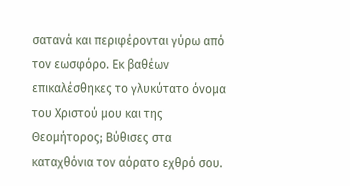σατανά και περιφέρονται γύρω από τον εωσφόρο. Εκ βαθέων επικαλέσθηκες το γλυκύτατο όνομα του Χριστού μου και της Θεομήτορος; Βύθισες στα καταχθόνια τον αόρατο εχθρό σου.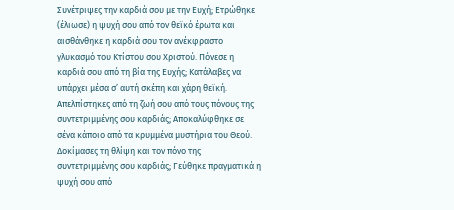Συνέτριψες την καρδιά σου με την Ευχή; Ετρώθηκε (έλιωσε) η ψυχή σου από τον θεϊκό έρωτα και αισθάνθηκε η καρδιά σου τον ανέκφραστο γλυκασμό του Κτίστου σου Χριστού. Πόνεσε η καρδιά σου από τη βία της Ευχής; Κατάλαβες να υπάρχει μέσα σ’ αυτή σκέπη και χάρη θεϊκή. Απελπίστηκες από τη ζωή σου από τους πόνους της συντετριμμένης σου καρδιάς; Αποκαλύφθηκε σε σένα κάποιο από τα κρυμμένα μυστήρια του Θεού. Δοκίμασες τη θλίψη και τον πόνο της συντετριμμένης σου καρδιάς; Γεύθηκε πραγματικά η ψυχή σου από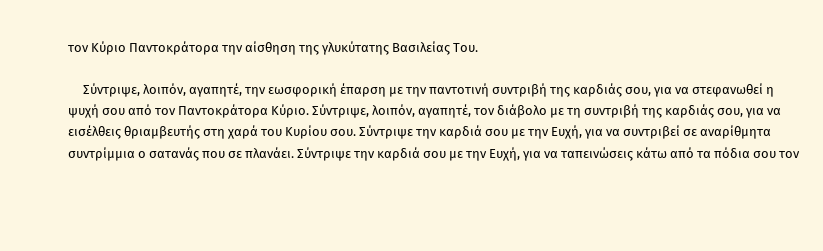τον Κύριο Παντοκράτορα την αίσθηση της γλυκύτατης Βασιλείας Του.

     Σύντριψε, λοιπόν, αγαπητέ, την εωσφορική έπαρση με την παντοτινή συντριβή της καρδιάς σου, για να στεφανωθεί η ψυχή σου από τον Παντοκράτορα Κύριο. Σύντριψε, λοιπόν, αγαπητέ, τον διάβολο με τη συντριβή της καρδιάς σου, για να εισέλθεις θριαμβευτής στη χαρά του Κυρίου σου. Σύντριψε την καρδιά σου με την Ευχή, για να συντριβεί σε αναρίθμητα συντρίμμια ο σατανάς που σε πλανάει. Σύντριψε την καρδιά σου με την Ευχή, για να ταπεινώσεις κάτω από τα πόδια σου τον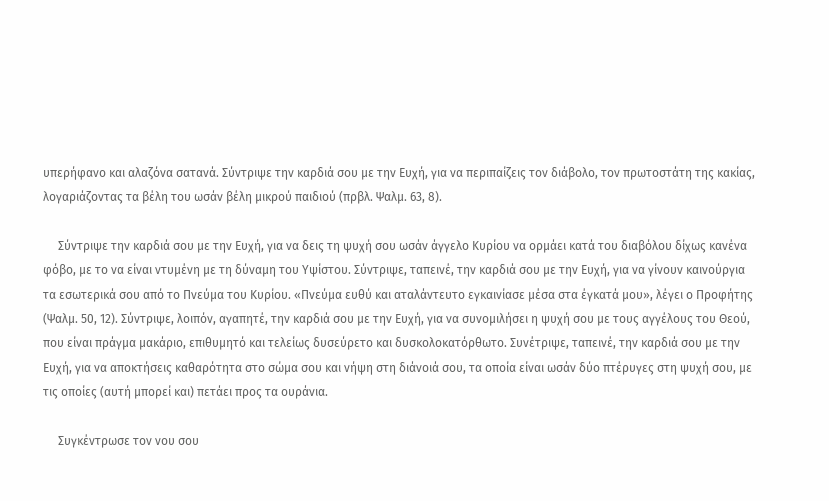υπερήφανο και αλαζόνα σατανά. Σύντριψε την καρδιά σου με την Ευχή, για να περιπαίζεις τον διάβολο, τον πρωτοστάτη της κακίας, λογαριάζοντας τα βέλη του ωσάν βέλη μικρού παιδιού (πρβλ. Ψαλμ. 63, 8).

     Σύντριψε την καρδιά σου με την Ευχή, για να δεις τη ψυχή σου ωσάν άγγελο Κυρίου να ορμάει κατά του διαβόλου δίχως κανένα φόβο, με το να είναι ντυμένη με τη δύναμη του Υψίστου. Σύντριψε, ταπεινέ, την καρδιά σου με την Ευχή, για να γίνουν καινούργια τα εσωτερικά σου από το Πνεύμα του Κυρίου. «Πνεύμα ευθύ και αταλάντευτο εγκαινίασε μέσα στα έγκατά μου», λέγει ο Προφήτης (Ψαλμ. 50, 12). Σύντριψε, λοιπόν, αγαπητέ, την καρδιά σου με την Ευχή, για να συνομιλήσει η ψυχή σου με τους αγγέλους του Θεού, που είναι πράγμα μακάριο, επιθυμητό και τελείως δυσεύρετο και δυσκολοκατόρθωτο. Συνέτριψε, ταπεινέ, την καρδιά σου με την Ευχή, για να αποκτήσεις καθαρότητα στο σώμα σου και νήψη στη διάνοιά σου, τα οποία είναι ωσάν δύο πτέρυγες στη ψυχή σου, με τις οποίες (αυτή μπορεί και) πετάει προς τα ουράνια.

     Συγκέντρωσε τον νου σου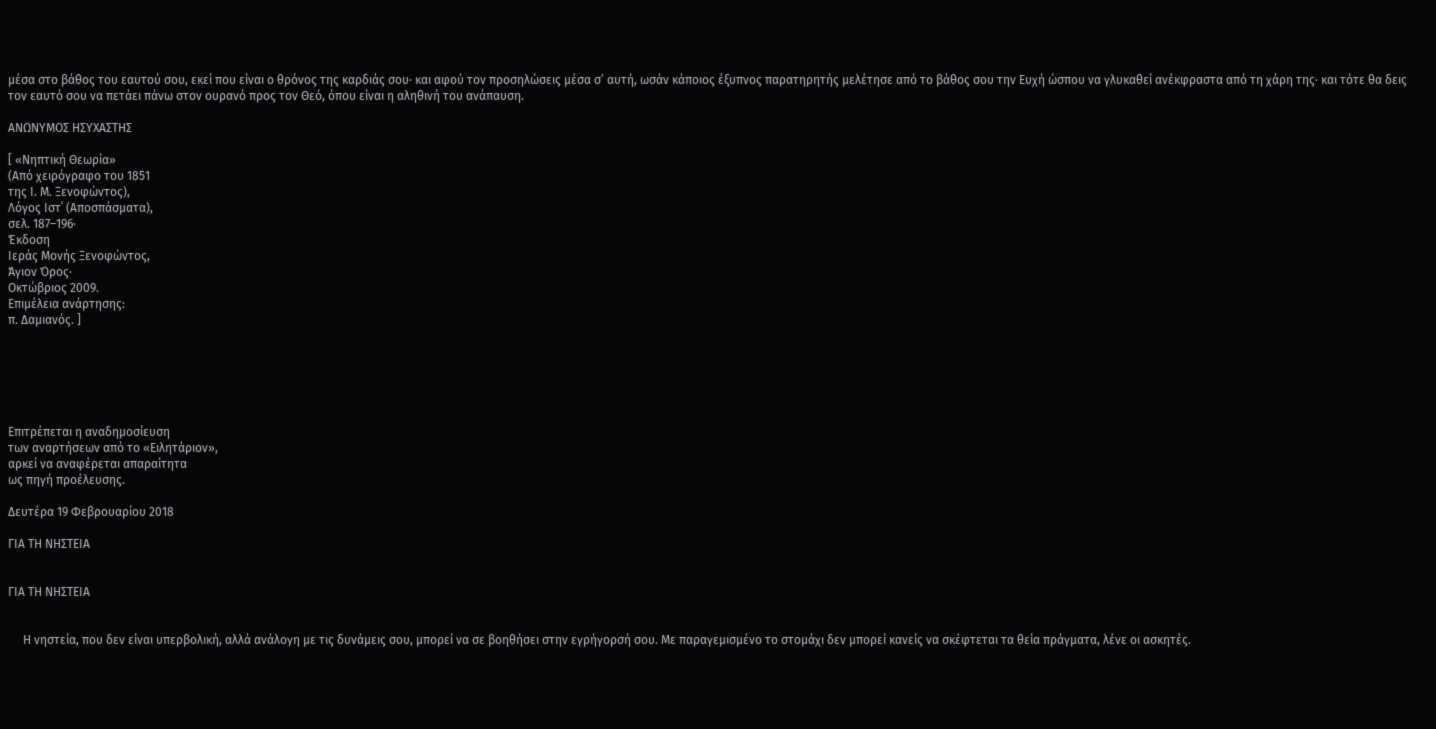μέσα στο βάθος του εαυτού σου, εκεί που είναι ο θρόνος της καρδιάς σου· και αφού τον προσηλώσεις μέσα σ’ αυτή, ωσάν κάποιος έξυπνος παρατηρητής μελέτησε από το βάθος σου την Ευχή ώσπου να γλυκαθεί ανέκφραστα από τη χάρη της· και τότε θα δεις τον εαυτό σου να πετάει πάνω στον ουρανό προς τον Θεό, όπου είναι η αληθινή του ανάπαυση.

ΑΝΩΝΥΜΟΣ ΗΣΥΧΑΣΤΗΣ

[ «Νηπτική Θεωρία»
(Από χειρόγραφο του 1851
της Ι. Μ. Ξενοφώντος),
Λόγος Ιστ΄ (Αποσπάσματα),
σελ. 187–196·
Έκδοση
Ιεράς Μονής Ξενοφώντος,
Άγιον Όρος·
Οκτώβριος 2009.
Επιμέλεια ανάρτησης:
π. Δαμιανός. ]






Επιτρέπεται η αναδημοσίευση
των αναρτήσεων από το «Ειλητάριον»,
αρκεί να αναφέρεται απαραίτητα
ως πηγή προέλευσης.

Δευτέρα 19 Φεβρουαρίου 2018

ΓΙΑ ΤΗ ΝΗΣΤΕΙΑ


ΓΙΑ ΤΗ ΝΗΣΤΕΙΑ


     Η νηστεία, που δεν είναι υπερβολική, αλλά ανάλογη με τις δυνάμεις σου, μπορεί να σε βοηθήσει στην εγρήγορσή σου. Με παραγεμισμένο το στομάχι δεν μπορεί κανείς να σκέφτεται τα θεία πράγματα, λένε οι ασκητές.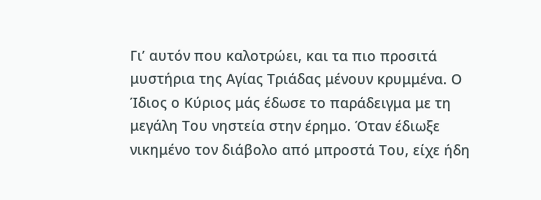Γι’ αυτόν που καλοτρώει, και τα πιο προσιτά μυστήρια της Αγίας Τριάδας μένουν κρυμμένα. Ο Ίδιος ο Κύριος μάς έδωσε το παράδειγμα με τη μεγάλη Του νηστεία στην έρημο. Όταν έδιωξε νικημένο τον διάβολο από μπροστά Του, είχε ήδη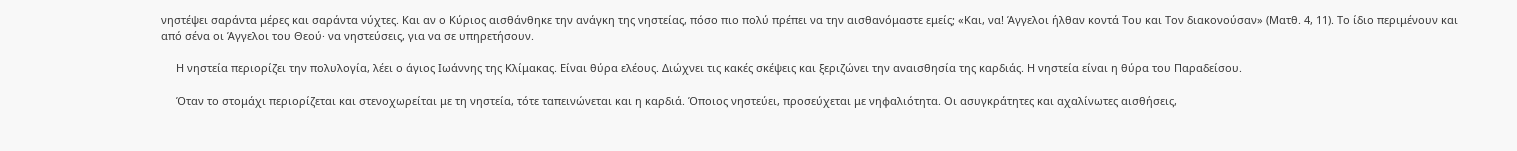νηστέψει σαράντα μέρες και σαράντα νύχτες. Και αν ο Κύριος αισθάνθηκε την ανάγκη της νηστείας, πόσο πιο πολύ πρέπει να την αισθανόμαστε εμείς; «Και, να! Άγγελοι ήλθαν κοντά Του και Τον διακονούσαν» (Ματθ. 4, 11). Το ίδιο περιμένουν και από σένα οι Άγγελοι του Θεού· να νηστεύσεις, για να σε υπηρετήσουν.

     Η νηστεία περιορίζει την πολυλογία, λέει ο άγιος Ιωάννης της Κλίμακας. Είναι θύρα ελέους. Διώχνει τις κακές σκέψεις και ξεριζώνει την αναισθησία της καρδιάς. Η νηστεία είναι η θύρα του Παραδείσου.

     Όταν το στομάχι περιορίζεται και στενοχωρείται με τη νηστεία, τότε ταπεινώνεται και η καρδιά. Όποιος νηστεύει, προσεύχεται με νηφαλιότητα. Οι ασυγκράτητες και αχαλίνωτες αισθήσεις,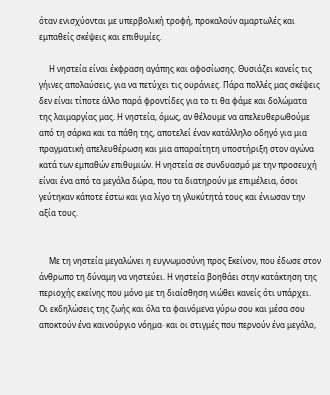όταν ενισχύονται με υπερβολική τροφή, προκαλούν αμαρτωλές και εμπαθείς σκέψεις και επιθυμίες.

     Η νηστεία είναι έκφραση αγάπης και αφοσίωσης. Θυσιάζει κανείς τις γήινες απολαύσεις, για να πετύχει τις ουράνιες. Πάρα πολλές μας σκέψεις δεν είναι τίποτε άλλο παρά φροντίδες για το τι θα φάμε και δολώματα της λαιμαργίας μας. Η νηστεία, όμως, αν θέλουμε να απελευθερωθούμε από τη σάρκα και τα πάθη της, αποτελεί έναν κατάλληλο οδηγό για μια πραγματική απελευθέρωση και μια απαραίτητη υποστήριξη στον αγώνα κατά των εμπαθών επιθυμιών. Η νηστεία σε συνδυασμό με την προσευχή είναι ένα από τα μεγάλα δώρα, που τα διατηρούν με επιμέλεια, όσοι γεύτηκαν κάποτε έστω και για λίγο τη γλυκύτητά τους και ένιωσαν την αξία τους.


     Με τη νηστεία μεγαλώνει η ευγνωμοσύνη προς Εκείνον, που έδωσε στον άνθρωπο τη δύναμη να νηστεύει. Η νηστεία βοηθάει στην κατάκτηση της περιοχής εκείνης που μόνο με τη διαίσθηση νιώθει κανείς ότι υπάρχει. Οι εκδηλώσεις της ζωής και όλα τα φαινόμενα γύρω σου και μέσα σου αποκτούν ένα καινούργιο νόημα· και οι στιγμές που περνούν ένα μεγάλο,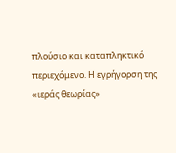πλούσιο και καταπληκτικό περιεχόμενο. Η εγρήγορση της «ιεράς θεωρίας»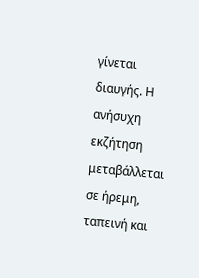γίνεται διαυγής. Η ανήσυχη εκζήτηση μεταβάλλεται σε ήρεμη, ταπεινή και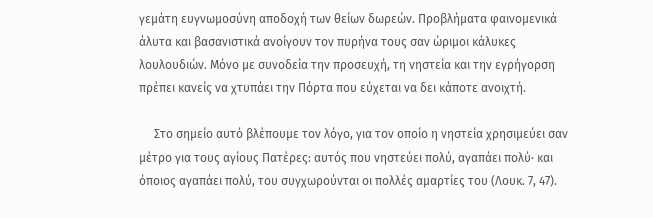γεμάτη ευγνωμοσύνη αποδοχή των θείων δωρεών. Προβλήματα φαινομενικά άλυτα και βασανιστικά ανοίγουν τον πυρήνα τους σαν ώριμοι κάλυκες λουλουδιών. Μόνο με συνοδεία την προσευχή, τη νηστεία και την εγρήγορση πρέπει κανείς να χτυπάει την Πόρτα που εύχεται να δει κάποτε ανοιχτή.

     Στο σημείο αυτό βλέπουμε τον λόγο, για τον οποίο η νηστεία χρησιμεύει σαν μέτρο για τους αγίους Πατέρες: αυτός που νηστεύει πολύ, αγαπάει πολύ· και όποιος αγαπάει πολύ, του συγχωρούνται οι πολλές αμαρτίες του (Λουκ. 7, 47).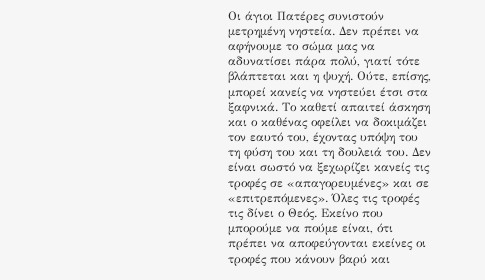Οι άγιοι Πατέρες συνιστούν μετρημένη νηστεία. Δεν πρέπει να αφήνουμε το σώμα μας να αδυνατίσει πάρα πολύ, γιατί τότε βλάπτεται και η ψυχή. Ούτε, επίσης, μπορεί κανείς να νηστεύει έτσι στα ξαφνικά. Το καθετί απαιτεί άσκηση και ο καθένας οφείλει να δοκιμάζει τον εαυτό του, έχοντας υπόψη του τη φύση του και τη δουλειά του. Δεν είναι σωστό να ξεχωρίζει κανείς τις τροφές σε «απαγορευμένες» και σε «επιτρεπόμενες». Όλες τις τροφές τις δίνει ο Θεός. Εκείνο που μπορούμε να πούμε είναι, ότι πρέπει να αποφεύγονται εκείνες οι τροφές που κάνουν βαρύ και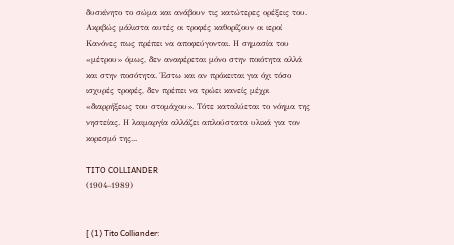δυσκίνητο το σώμα και ανάβουν τις κατώτερες ορέξεις του. Ακριβώς μάλιστα αυτές οι τροφές καθορίζουν οι ιεροί Κανόνες πως πρέπει να αποφεύγονται. Η σημασία του «μέτρου» όμως, δεν αναφέρεται μόνο στην ποιότητα αλλά και στην ποσότητα. Έστω και αν πρόκειται για όχι τόσο ισχυρές τροφές, δεν πρέπει να τρώει κανείς μέχρι «διαρρήξεως του στομάχου». Τότε καταλύεται το νόημα της νηστείας. Η λαιμαργία αλλάζει απλούστατα υλικά για τον κορεσμό της...

TITO COLLIANDER
(1904–1989)


[ (1) Tito Colliander: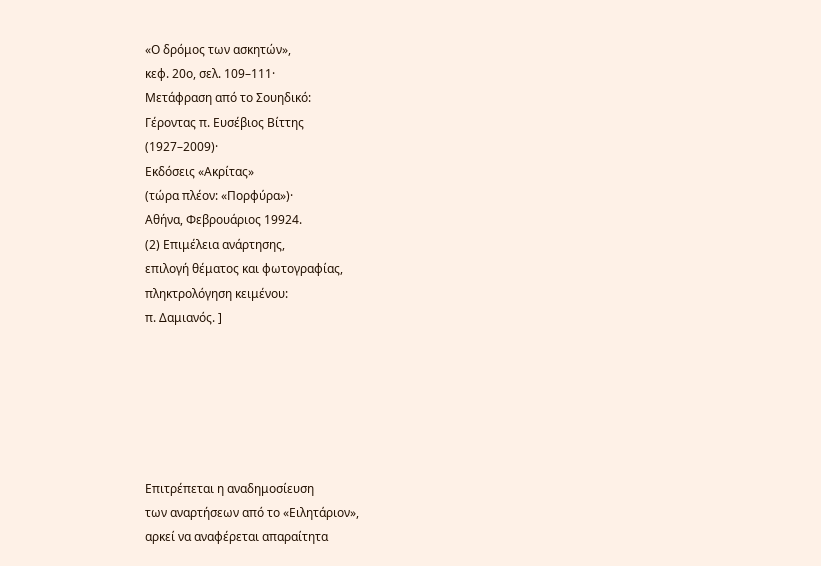«Ο δρόμος των ασκητών»,
κεφ. 20ο, σελ. 109–111·
Μετάφραση από το Σουηδικό:
Γέροντας π. Ευσέβιος Βίττης
(1927–2009)·
Εκδόσεις «Ακρίτας»
(τώρα πλέον: «Πορφύρα»)·
Αθήνα, Φεβρουάριος 19924.
(2) Επιμέλεια ανάρτησης,
επιλογή θέματος και φωτογραφίας,
πληκτρολόγηση κειμένου:
π. Δαμιανός. ]






Επιτρέπεται η αναδημοσίευση
των αναρτήσεων από το «Ειλητάριον»,
αρκεί να αναφέρεται απαραίτητα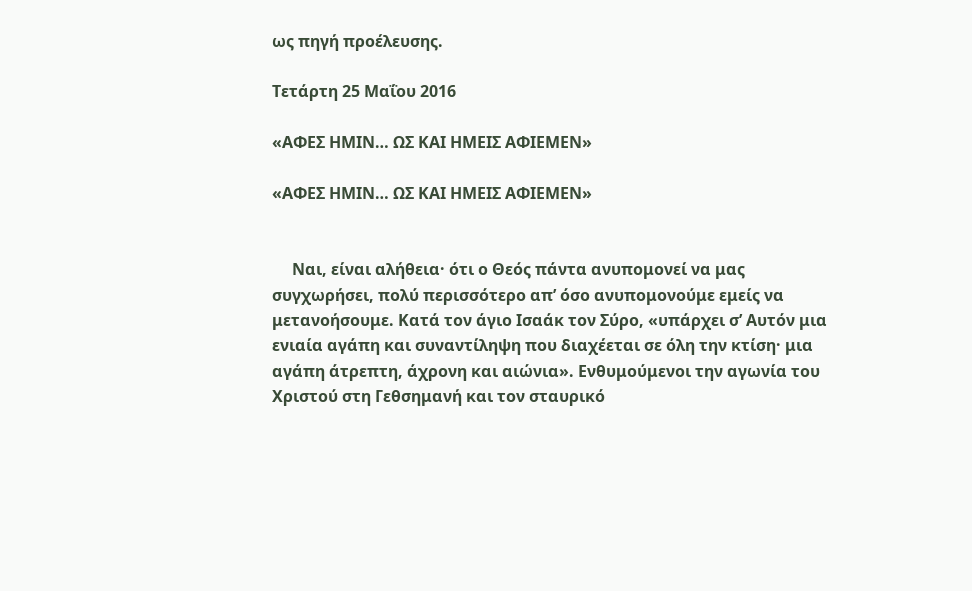ως πηγή προέλευσης.

Τετάρτη 25 Μαΐου 2016

«ΑΦΕΣ ΗΜΙΝ… ΩΣ ΚΑΙ ΗΜΕΙΣ ΑΦΙΕΜΕΝ»

«ΑΦΕΣ ΗΜΙΝ… ΩΣ ΚΑΙ ΗΜΕΙΣ ΑΦΙΕΜΕΝ»


     Ναι, είναι αλήθεια· ότι ο Θεός πάντα ανυπομονεί να μας συγχωρήσει, πολύ περισσότερο απ’ όσο ανυπομονούμε εμείς να μετανοήσουμε. Κατά τον άγιο Ισαάκ τον Σύρο, «υπάρχει σ’ Αυτόν μια ενιαία αγάπη και συναντίληψη που διαχέεται σε όλη την κτίση· μια αγάπη άτρεπτη, άχρονη και αιώνια». Ενθυμούμενοι την αγωνία του Χριστού στη Γεθσημανή και τον σταυρικό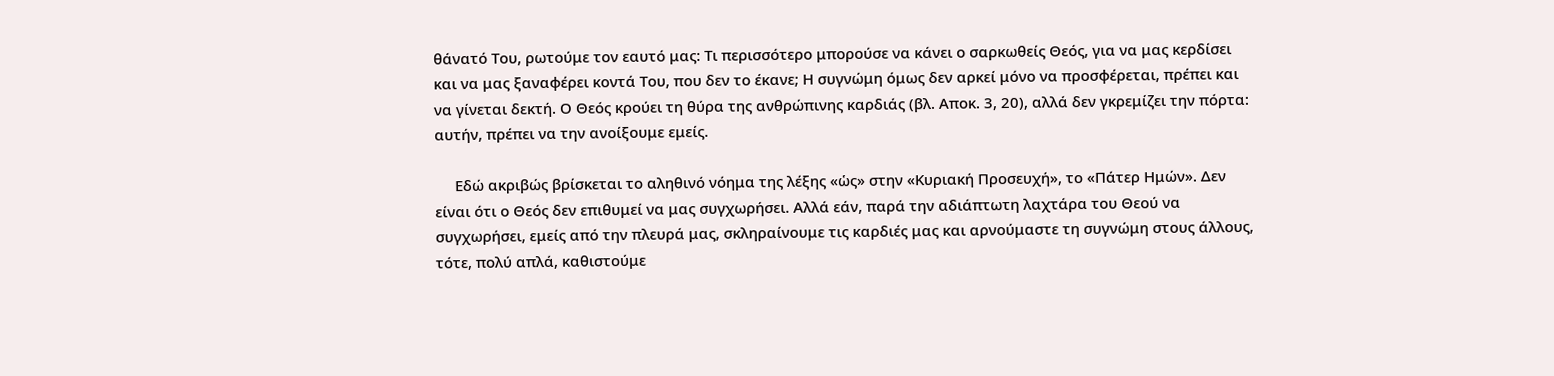θάνατό Του, ρωτούμε τον εαυτό μας: Τι περισσότερο μπορούσε να κάνει ο σαρκωθείς Θεός, για να μας κερδίσει και να μας ξαναφέρει κοντά Του, που δεν το έκανε; Η συγνώμη όμως δεν αρκεί μόνο να προσφέρεται, πρέπει και να γίνεται δεκτή. Ο Θεός κρούει τη θύρα της ανθρώπινης καρδιάς (βλ. Αποκ. 3, 20), αλλά δεν γκρεμίζει την πόρτα: αυτήν, πρέπει να την ανοίξουμε εμείς.

     Εδώ ακριβώς βρίσκεται το αληθινό νόημα της λέξης «ὡς» στην «Κυριακή Προσευχή», το «Πάτερ Ημών». Δεν είναι ότι ο Θεός δεν επιθυμεί να μας συγχωρήσει. Αλλά εάν, παρά την αδιάπτωτη λαχτάρα του Θεού να συγχωρήσει, εμείς από την πλευρά μας, σκληραίνουμε τις καρδιές μας και αρνούμαστε τη συγνώμη στους άλλους, τότε, πολύ απλά, καθιστούμε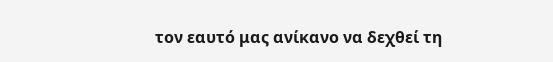τον εαυτό μας ανίκανο να δεχθεί τη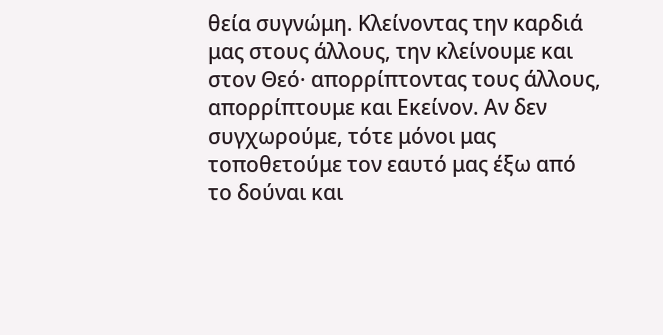θεία συγνώμη. Κλείνοντας την καρδιά μας στους άλλους, την κλείνουμε και στον Θεό· απορρίπτοντας τους άλλους, απορρίπτουμε και Εκείνον. Αν δεν συγχωρούμε, τότε μόνοι μας τοποθετούμε τον εαυτό μας έξω από το δούναι και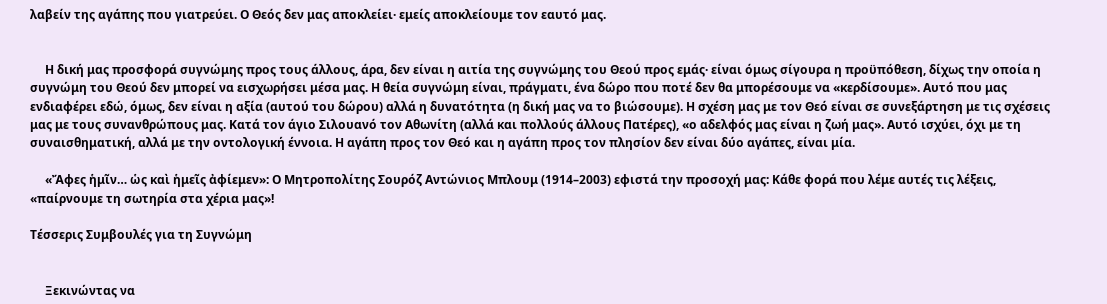λαβείν της αγάπης που γιατρεύει. Ο Θεός δεν μας αποκλείει· εμείς αποκλείουμε τον εαυτό μας.


     Η δική μας προσφορά συγνώμης προς τους άλλους, άρα, δεν είναι η αιτία της συγνώμης του Θεού προς εμάς· είναι όμως σίγουρα η προϋπόθεση, δίχως την οποία η συγνώμη του Θεού δεν μπορεί να εισχωρήσει μέσα μας. Η θεία συγνώμη είναι, πράγματι, ένα δώρο που ποτέ δεν θα μπορέσουμε να «κερδίσουμε». Αυτό που μας ενδιαφέρει εδώ, όμως, δεν είναι η αξία (αυτού του δώρου) αλλά η δυνατότητα (η δική μας να το βιώσουμε). Η σχέση μας με τον Θεό είναι σε συνεξάρτηση με τις σχέσεις μας με τους συνανθρώπους μας. Κατά τον άγιο Σιλουανό τον Αθωνίτη (αλλά και πολλούς άλλους Πατέρες), «ο αδελφός μας είναι η ζωή μας». Αυτό ισχύει, όχι με τη συναισθηματική, αλλά με την οντολογική έννοια. Η αγάπη προς τον Θεό και η αγάπη προς τον πλησίον δεν είναι δύο αγάπες, είναι μία.

     «Ἄφες ἡμῖν… ὡς καὶ ἡμεῖς ἀφίεμεν»: Ο Μητροπολίτης Σουρόζ Αντώνιος Μπλουμ (1914–2003) εφιστά την προσοχή μας: Κάθε φορά που λέμε αυτές τις λέξεις, «παίρνουμε τη σωτηρία στα χέρια μας»!

Τέσσερις Συμβουλές για τη Συγνώμη


     Ξεκινώντας να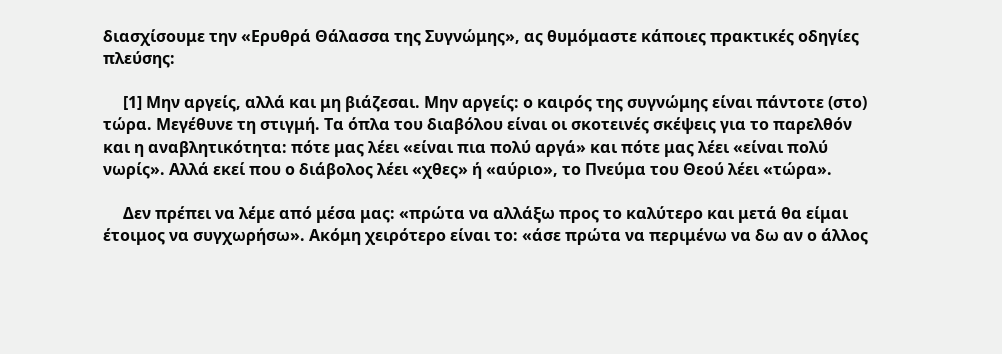διασχίσουμε την «Ερυθρά Θάλασσα της Συγνώμης», ας θυμόμαστε κάποιες πρακτικές οδηγίες πλεύσης:

     [1] Μην αργείς, αλλά και μη βιάζεσαι. Μην αργείς: ο καιρός της συγνώμης είναι πάντοτε (στο) τώρα. Μεγέθυνε τη στιγμή. Τα όπλα του διαβόλου είναι οι σκοτεινές σκέψεις για το παρελθόν και η αναβλητικότητα: πότε μας λέει «είναι πια πολύ αργά» και πότε μας λέει «είναι πολύ νωρίς». Αλλά εκεί που ο διάβολος λέει «χθες» ή «αύριο», το Πνεύμα του Θεού λέει «τώρα».

     Δεν πρέπει να λέμε από μέσα μας: «πρώτα να αλλάξω προς το καλύτερο και μετά θα είμαι έτοιμος να συγχωρήσω». Ακόμη χειρότερο είναι το: «άσε πρώτα να περιμένω να δω αν ο άλλος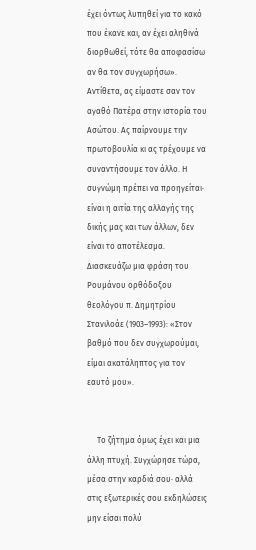έχει όντως λυπηθεί για το κακό που έκανε και, αν έχει αληθινά διορθωθεί, τότε θα αποφασίσω αν θα τον συγχωρήσω». Αντίθετα, ας είμαστε σαν τον αγαθό Πατέρα στην ιστορία του Ασώτου. Ας παίρνουμε την πρωτοβουλία κι ας τρέχουμε να συναντήσουμε τον άλλο. Η συγνώμη πρέπει να προηγείται· είναι η αιτία της αλλαγής της δικής μας και των άλλων, δεν είναι το αποτέλεσμα. Διασκευάζω μια φράση του Ρουμάνου ορθόδοξου θεολόγου π. Δημητρίου Στανιλοάε (1903–1993): «Στον βαθμό που δεν συγχωρούμαι, είμαι ακατάληπτος για τον εαυτό μου».


     Το ζήτημα όμως έχει και μια άλλη πτυχή. Συγχώρησε τώρα, μέσα στην καρδιά σου· αλλά στις εξωτερικές σου εκδηλώσεις μην είσαι πολύ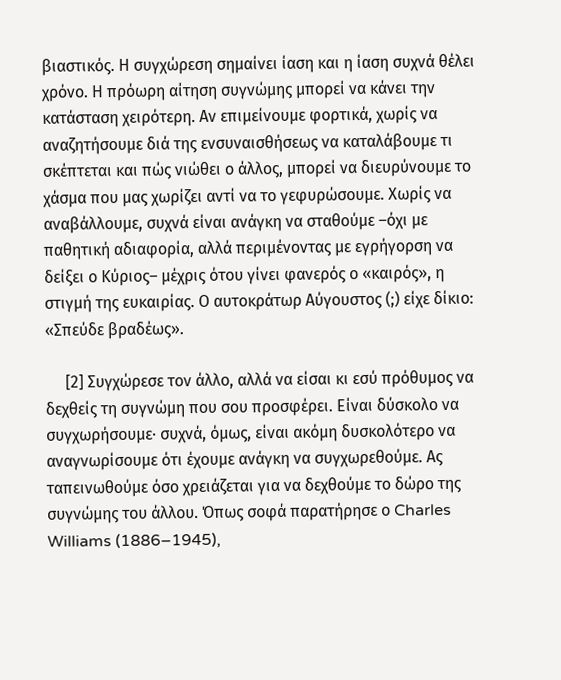βιαστικός. Η συγχώρεση σημαίνει ίαση και η ίαση συχνά θέλει χρόνο. Η πρόωρη αίτηση συγνώμης μπορεί να κάνει την κατάσταση χειρότερη. Αν επιμείνουμε φορτικά, χωρίς να αναζητήσουμε διά της ενσυναισθήσεως να καταλάβουμε τι σκέπτεται και πώς νιώθει ο άλλος, μπορεί να διευρύνουμε το χάσμα που μας χωρίζει αντί να το γεφυρώσουμε. Χωρίς να αναβάλλουμε, συχνά είναι ανάγκη να σταθούμε –όχι με παθητική αδιαφορία, αλλά περιμένοντας με εγρήγορση να δείξει ο Κύριος– μέχρις ότου γίνει φανερός ο «καιρός», η στιγμή της ευκαιρίας. Ο αυτοκράτωρ Αύγουστος (;) είχε δίκιο: «Σπεύδε βραδέως».

     [2] Συγχώρεσε τον άλλο, αλλά να είσαι κι εσύ πρόθυμος να δεχθείς τη συγνώμη που σου προσφέρει. Είναι δύσκολο να συγχωρήσουμε· συχνά, όμως, είναι ακόμη δυσκολότερο να αναγνωρίσουμε ότι έχουμε ανάγκη να συγχωρεθούμε. Ας ταπεινωθούμε όσο χρειάζεται για να δεχθούμε το δώρο της συγνώμης του άλλου. Όπως σοφά παρατήρησε ο Charles Williams (1886–1945),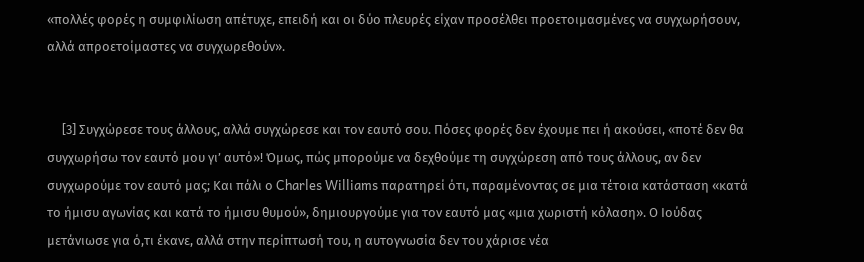«πολλές φορές η συμφιλίωση απέτυχε, επειδή και οι δύο πλευρές είχαν προσέλθει προετοιμασμένες να συγχωρήσουν, αλλά απροετοίμαστες να συγχωρεθούν».


     [3] Συγχώρεσε τους άλλους, αλλά συγχώρεσε και τον εαυτό σου. Πόσες φορές δεν έχουμε πει ή ακούσει, «ποτέ δεν θα συγχωρήσω τον εαυτό μου γι’ αυτό»! Όμως, πώς μπορούμε να δεχθούμε τη συγχώρεση από τους άλλους, αν δεν συγχωρούμε τον εαυτό μας; Και πάλι ο Charles Williams παρατηρεί ότι, παραμένοντας σε μια τέτοια κατάσταση «κατά το ήμισυ αγωνίας και κατά το ήμισυ θυμού», δημιουργούμε για τον εαυτό μας «μια χωριστή κόλαση». Ο Ιούδας μετάνιωσε για ό,τι έκανε, αλλά στην περίπτωσή του, η αυτογνωσία δεν του χάρισε νέα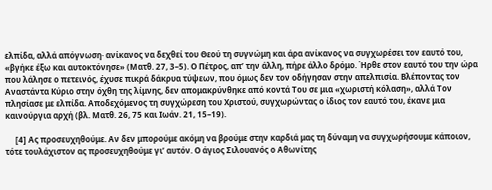ελπίδα, αλλά απόγνωση· ανίκανος να δεχθεί του Θεού τη συγνώμη και άρα ανίκανος να συγχωρέσει τον εαυτό του, «βγήκε έξω και αυτοκτόνησε» (Ματθ. 27, 3–5). Ο Πέτρος, απ’ την άλλη, πήρε άλλο δρόμο. Ήρθε στον εαυτό του την ώρα που λάλησε ο πετεινός, έχυσε πικρά δάκρυα τύψεων, που όμως δεν τον οδήγησαν στην απελπισία. Βλέποντας τον Αναστάντα Κύριο στην όχθη της λίμνης, δεν απομακρύνθηκε από κοντά Του σε μια «χωριστή κόλαση», αλλά Τον πλησίασε με ελπίδα. Αποδεχόμενος τη συγχώρεση του Χριστού, συγχωρώντας ο ίδιος τον εαυτό του, έκανε μια καινούργια αρχή (βλ. Ματθ. 26, 75 και Ιωάν. 21, 15–19).

     [4] Ας προσευχηθούμε. Αν δεν μπορούμε ακόμη να βρούμε στην καρδιά μας τη δύναμη να συγχωρήσουμε κάποιον, τότε τουλάχιστον ας προσευχηθούμε γι’ αυτόν. Ο άγιος Σιλουανός ο Αθωνίτης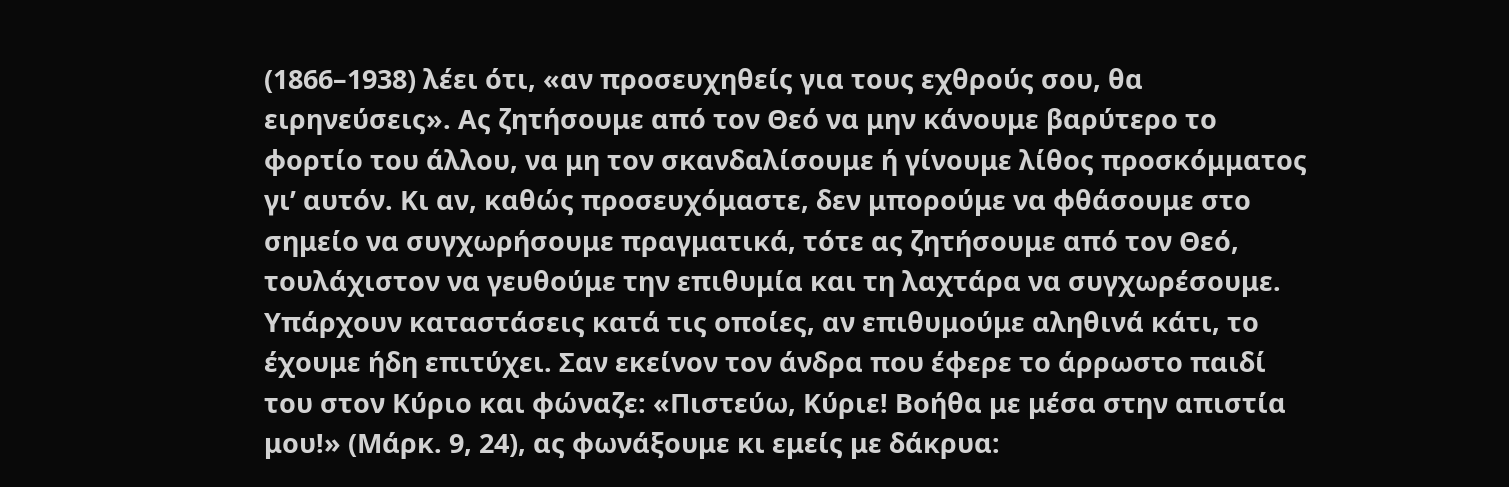(1866–1938) λέει ότι, «αν προσευχηθείς για τους εχθρούς σου, θα ειρηνεύσεις». Ας ζητήσουμε από τον Θεό να μην κάνουμε βαρύτερο το φορτίο του άλλου, να μη τον σκανδαλίσουμε ή γίνουμε λίθος προσκόμματος γι’ αυτόν. Κι αν, καθώς προσευχόμαστε, δεν μπορούμε να φθάσουμε στο σημείο να συγχωρήσουμε πραγματικά, τότε ας ζητήσουμε από τον Θεό, τουλάχιστον να γευθούμε την επιθυμία και τη λαχτάρα να συγχωρέσουμε. Υπάρχουν καταστάσεις κατά τις οποίες, αν επιθυμούμε αληθινά κάτι, το έχουμε ήδη επιτύχει. Σαν εκείνον τον άνδρα που έφερε το άρρωστο παιδί του στον Κύριο και φώναζε: «Πιστεύω, Κύριε! Βοήθα με μέσα στην απιστία μου!» (Μάρκ. 9, 24), ας φωνάξουμε κι εμείς με δάκρυα: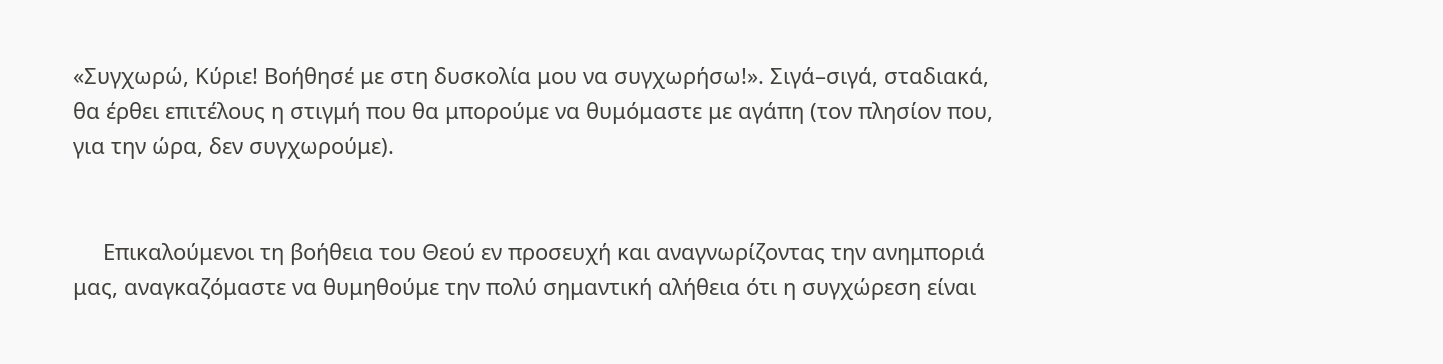«Συγχωρώ, Κύριε! Βοήθησέ με στη δυσκολία μου να συγχωρήσω!». Σιγά–σιγά, σταδιακά, θα έρθει επιτέλους η στιγμή που θα μπορούμε να θυμόμαστε με αγάπη (τον πλησίον που, για την ώρα, δεν συγχωρούμε).


     Επικαλούμενοι τη βοήθεια του Θεού εν προσευχή και αναγνωρίζοντας την ανημποριά μας, αναγκαζόμαστε να θυμηθούμε την πολύ σημαντική αλήθεια ότι η συγχώρεση είναι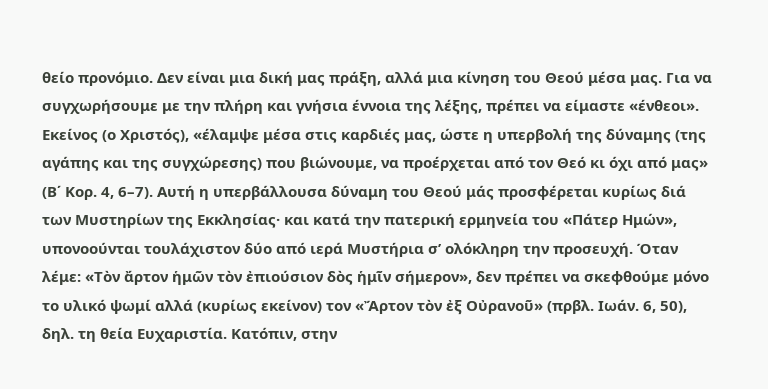θείο προνόμιο. Δεν είναι μια δική μας πράξη, αλλά μια κίνηση του Θεού μέσα μας. Για να συγχωρήσουμε με την πλήρη και γνήσια έννοια της λέξης, πρέπει να είμαστε «ένθεοι». Εκείνος (ο Χριστός), «έλαμψε μέσα στις καρδιές μας, ώστε η υπερβολή της δύναμης (της αγάπης και της συγχώρεσης) που βιώνουμε, να προέρχεται από τον Θεό κι όχι από μας» (Β΄ Κορ. 4, 6–7). Αυτή η υπερβάλλουσα δύναμη του Θεού μάς προσφέρεται κυρίως διά των Μυστηρίων της Εκκλησίας· και κατά την πατερική ερμηνεία του «Πάτερ Ημών», υπονοούνται τουλάχιστον δύο από ιερά Μυστήρια σ’ ολόκληρη την προσευχή. Όταν λέμε: «Τὸν ἄρτον ἡμῶν τὸν ἐπιούσιον δὸς ἡμῖν σήμερον», δεν πρέπει να σκεφθούμε μόνο το υλικό ψωμί αλλά (κυρίως εκείνον) τον «Ἄρτον τὸν ἐξ Οὐρανοῦ» (πρβλ. Ιωάν. 6, 50), δηλ. τη θεία Ευχαριστία. Κατόπιν, στην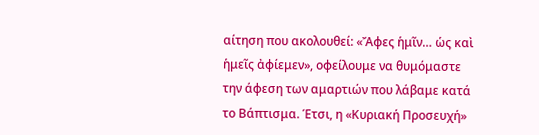αίτηση που ακολουθεί: «Ἄφες ἡμῖν… ὡς καὶ ἡμεῖς ἀφίεμεν», οφείλουμε να θυμόμαστε την άφεση των αμαρτιών που λάβαμε κατά το Βάπτισμα. Έτσι, η «Κυριακή Προσευχή»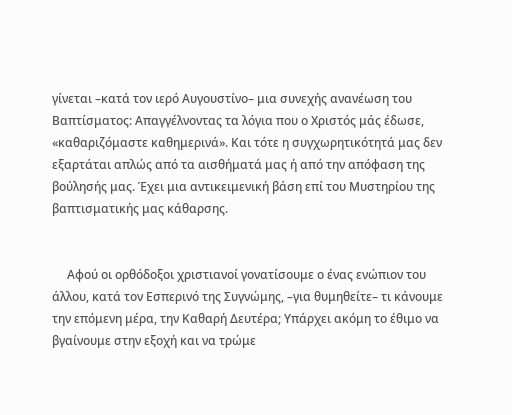γίνεται –κατά τον ιερό Αυγουστίνο– μια συνεχής ανανέωση του Βαπτίσματος: Απαγγέλνοντας τα λόγια που ο Χριστός μάς έδωσε, «καθαριζόμαστε καθημερινά». Και τότε η συγχωρητικότητά μας δεν εξαρτάται απλώς από τα αισθήματά μας ή από την απόφαση της βούλησής μας. Έχει μια αντικειμενική βάση επί του Μυστηρίου της βαπτισματικής μας κάθαρσης.


     Αφού οι ορθόδοξοι χριστιανοί γονατίσουμε ο ένας ενώπιον του άλλου, κατά τον Εσπερινό της Συγνώμης, –για θυμηθείτε– τι κάνουμε την επόμενη μέρα, την Καθαρή Δευτέρα; Υπάρχει ακόμη το έθιμο να βγαίνουμε στην εξοχή και να τρώμε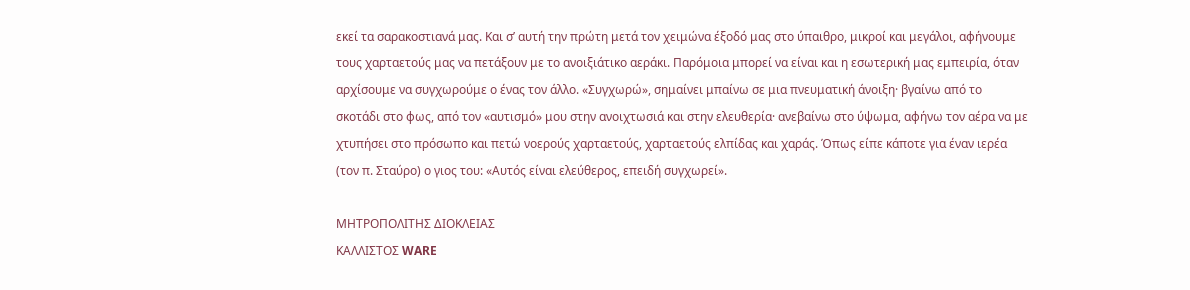εκεί τα σαρακοστιανά μας. Και σ’ αυτή την πρώτη μετά τον χειμώνα έξοδό μας στο ύπαιθρο, μικροί και μεγάλοι, αφήνουμε τους χαρταετούς μας να πετάξουν με το ανοιξιάτικο αεράκι. Παρόμοια μπορεί να είναι και η εσωτερική μας εμπειρία, όταν αρχίσουμε να συγχωρούμε ο ένας τον άλλο. «Συγχωρώ», σημαίνει μπαίνω σε μια πνευματική άνοιξη· βγαίνω από το σκοτάδι στο φως, από τον «αυτισμό» μου στην ανοιχτωσιά και στην ελευθερία· ανεβαίνω στο ύψωμα, αφήνω τον αέρα να με χτυπήσει στο πρόσωπο και πετώ νοερούς χαρταετούς, χαρταετούς ελπίδας και χαράς. Όπως είπε κάποτε για έναν ιερέα (τον π. Σταύρο) ο γιος του: «Αυτός είναι ελεύθερος, επειδή συγχωρεί».

ΜΗΤΡΟΠΟΛΙΤΗΣ ΔΙΟΚΛΕΙΑΣ
ΚΑΛΛΙΣΤΟΣ WARE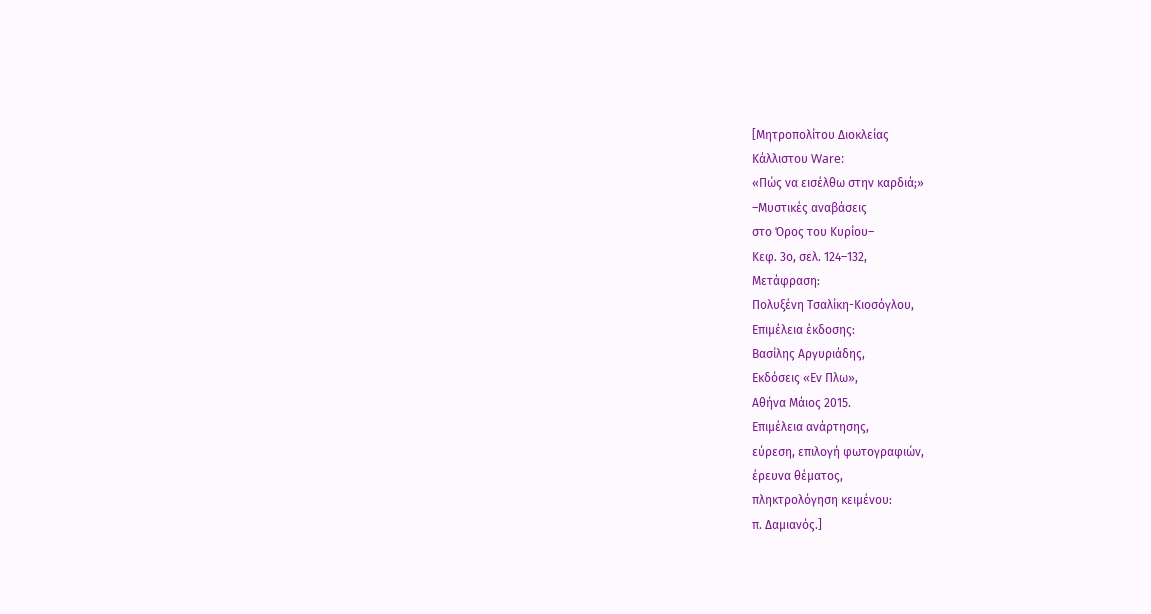[Μητροπολίτου Διοκλείας
Κάλλιστου Ware:
«Πώς να εισέλθω στην καρδιά;»
–Μυστικές αναβάσεις
στο Όρος του Κυρίου–
Κεφ. 3ο, σελ. 124–132,
Μετάφραση:
Πολυξένη Τσαλίκη-Κιοσόγλου,
Επιμέλεια έκδοσης:
Βασίλης Αργυριάδης,
Εκδόσεις «Εν Πλω»,
Αθήνα Μάιος 2015.
Επιμέλεια ανάρτησης,
εύρεση, επιλογή φωτογραφιών,
έρευνα θέματος,
πληκτρολόγηση κειμένου:
π. Δαμιανός.]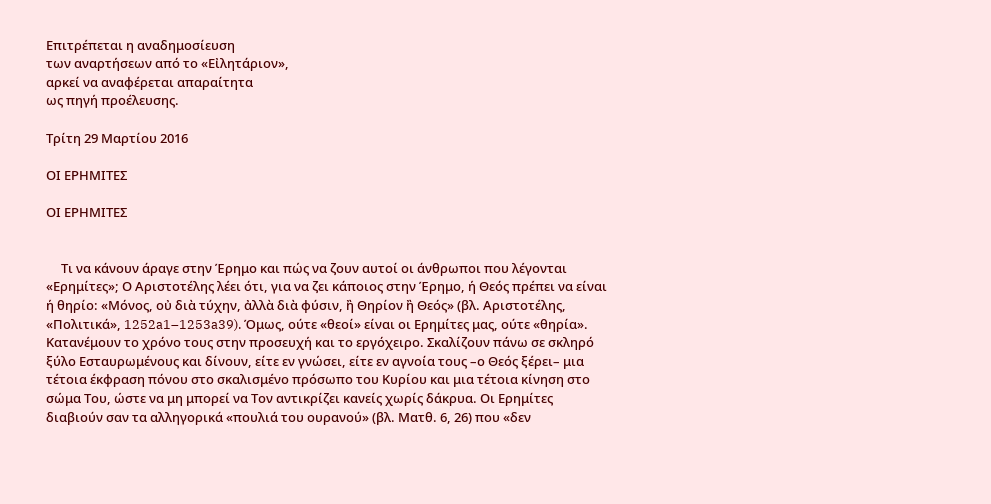Επιτρέπεται η αναδημοσίευση
των αναρτήσεων από το «Εἰλητάριον»,
αρκεί να αναφέρεται απαραίτητα
ως πηγή προέλευσης.

Τρίτη 29 Μαρτίου 2016

ΟΙ ΕΡΗΜΙΤΕΣ

ΟΙ ΕΡΗΜΙΤΕΣ


     Τι να κάνουν άραγε στην Έρημο και πώς να ζουν αυτοί οι άνθρωποι που λέγονται «Ερημίτες»; Ο Αριστοτέλης λέει ότι, για να ζει κάποιος στην Έρημο, ή Θεός πρέπει να είναι ή θηρίο: «Μόνος, οὐ διὰ τύχην, ἀλλὰ διὰ φύσιν, ἢ Θηρίον ἢ Θεός» (βλ. Αριστοτέλης, «Πολιτικά», 1252a1–1253a39). Όμως, ούτε «θεοί» είναι οι Ερημίτες μας, ούτε «θηρία». Κατανέμουν το χρόνο τους στην προσευχή και το εργόχειρο. Σκαλίζουν πάνω σε σκληρό ξύλο Εσταυρωμένους και δίνουν, είτε εν γνώσει, είτε εν αγνοία τους –ο Θεός ξέρει– μια τέτοια έκφραση πόνου στο σκαλισμένο πρόσωπο του Κυρίου και μια τέτοια κίνηση στο σώμα Του, ώστε να μη μπορεί να Τον αντικρίζει κανείς χωρίς δάκρυα. Οι Ερημίτες διαβιούν σαν τα αλληγορικά «πουλιά του ουρανού» (βλ. Ματθ. 6, 26) που «δεν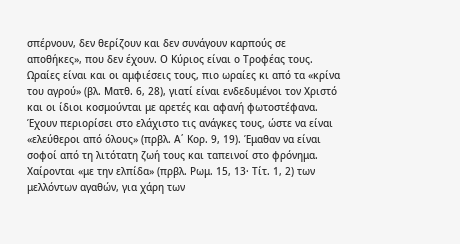σπέρνουν, δεν θερίζουν και δεν συνάγουν καρπούς σε αποθήκες», που δεν έχουν. Ο Κύριος είναι ο Τροφέας τους. Ωραίες είναι και οι αμφιέσεις τους, πιο ωραίες κι από τα «κρίνα του αγρού» (βλ. Ματθ. 6, 28), γιατί είναι ενδεδυμένοι τον Χριστό και οι ίδιοι κοσμούνται με αρετές και αφανή φωτοστέφανα. Έχουν περιορίσει στο ελάχιστο τις ανάγκες τους, ώστε να είναι «ελεύθεροι από όλους» (πρβλ. Α΄ Κορ. 9, 19). Έμαθαν να είναι σοφοί από τη λιτότατη ζωή τους και ταπεινοί στο φρόνημα. Χαίρονται «με την ελπίδα» (πρβλ. Ρωμ. 15, 13· Τίτ. 1, 2) των μελλόντων αγαθών, για χάρη των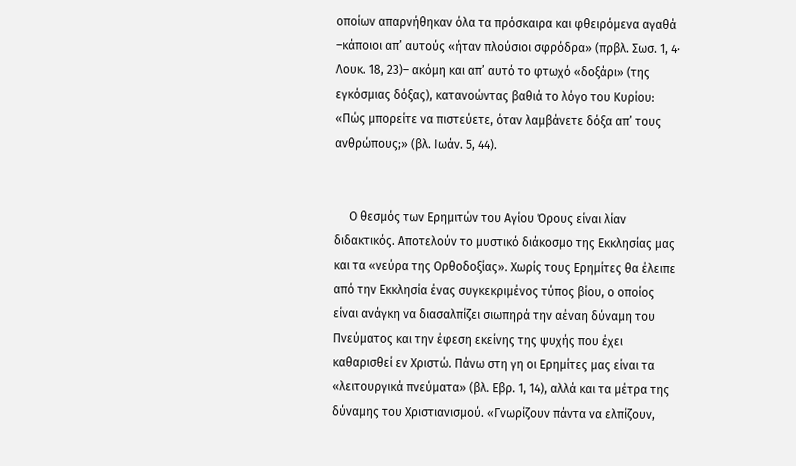οποίων απαρνήθηκαν όλα τα πρόσκαιρα και φθειρόμενα αγαθά –κάποιοι απ’ αυτούς «ήταν πλούσιοι σφρόδρα» (πρβλ. Σωσ. 1, 4· Λουκ. 18, 23)– ακόμη και απ’ αυτό το φτωχό «δοξάρι» (της εγκόσμιας δόξας), κατανοώντας βαθιά το λόγο του Κυρίου: «Πώς μπορείτε να πιστεύετε, όταν λαμβάνετε δόξα απ’ τους ανθρώπους;» (βλ. Ιωάν. 5, 44).


     Ο θεσμός των Ερημιτών του Αγίου Όρους είναι λίαν διδακτικός. Αποτελούν το μυστικό διάκοσμο της Εκκλησίας μας και τα «νεύρα της Ορθοδοξίας». Χωρίς τους Ερημίτες θα έλειπε από την Εκκλησία ένας συγκεκριμένος τύπος βίου, ο οποίος είναι ανάγκη να διασαλπίζει σιωπηρά την αέναη δύναμη του Πνεύματος και την έφεση εκείνης της ψυχής που έχει καθαρισθεί εν Χριστώ. Πάνω στη γη οι Ερημίτες μας είναι τα «λειτουργικά πνεύματα» (βλ. Εβρ. 1, 14), αλλά και τα μέτρα της δύναμης του Χριστιανισμού. «Γνωρίζουν πάντα να ελπίζουν,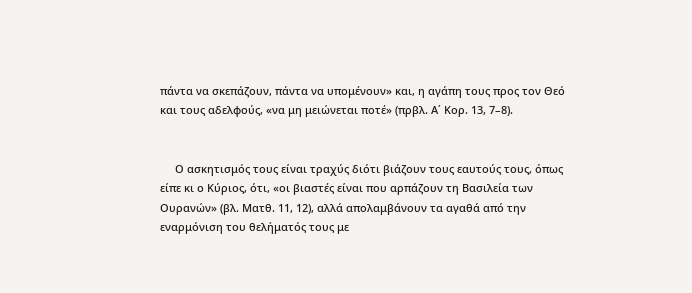πάντα να σκεπάζουν, πάντα να υπομένουν» και, η αγάπη τους προς τον Θεό και τους αδελφούς, «να μη μειώνεται ποτέ» (πρβλ. Α΄ Κορ. 13, 7–8).


     Ο ασκητισμός τους είναι τραχύς διότι βιάζουν τους εαυτούς τους, όπως είπε κι ο Κύριος, ότι, «οι βιαστές είναι που αρπάζουν τη Βασιλεία των Ουρανών» (βλ. Ματθ. 11, 12), αλλά απολαμβάνουν τα αγαθά από την εναρμόνιση του θελήματός τους με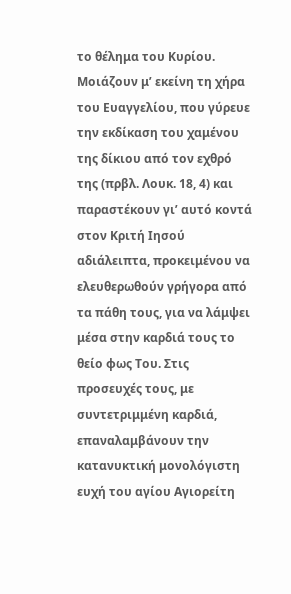το θέλημα του Κυρίου. Μοιάζουν μ’ εκείνη τη χήρα του Ευαγγελίου, που γύρευε την εκδίκαση του χαμένου της δίκιου από τον εχθρό της (πρβλ. Λουκ. 18, 4) και παραστέκουν γι’ αυτό κοντά στον Κριτή Ιησού αδιάλειπτα, προκειμένου να ελευθερωθούν γρήγορα από τα πάθη τους, για να λάμψει μέσα στην καρδιά τους το θείο φως Του. Στις προσευχές τους, με συντετριμμένη καρδιά, επαναλαμβάνουν την κατανυκτική μονολόγιστη ευχή του αγίου Αγιορείτη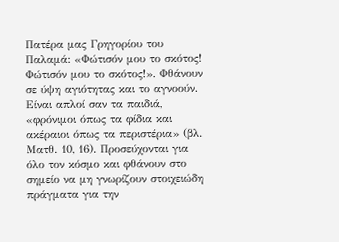Πατέρα μας Γρηγορίου του Παλαμά: «Φώτισόν μου το σκότος! Φώτισόν μου το σκότος!». Φθάνουν σε ύψη αγιότητας και το αγνοούν. Είναι απλοί σαν τα παιδιά, «φρόνιμοι όπως τα φίδια και ακέραιοι όπως τα περιστέρια» (βλ. Ματθ. 10, 16). Προσεύχονται για όλο τον κόσμο και φθάνουν στο σημείο να μη γνωρίζουν στοιχειώδη πράγματα για την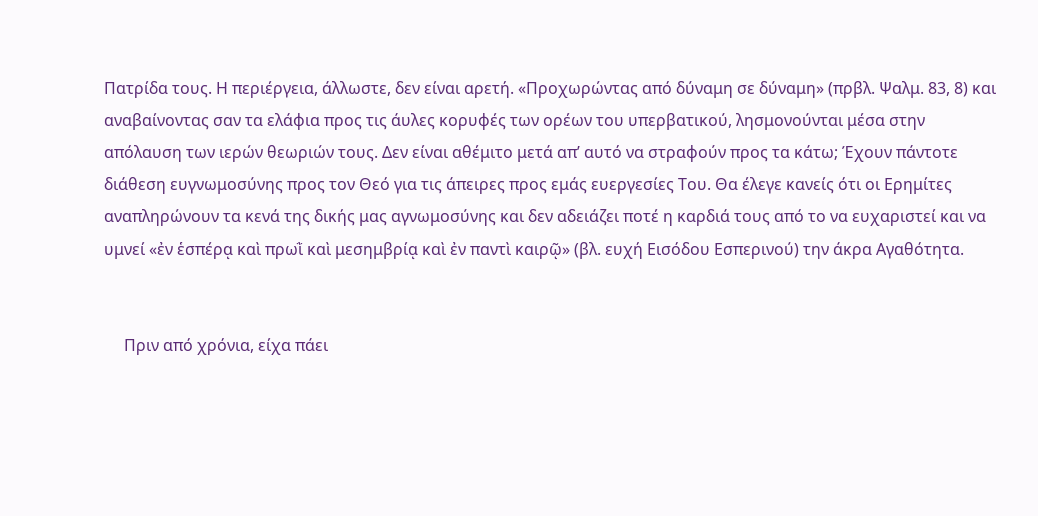Πατρίδα τους. Η περιέργεια, άλλωστε, δεν είναι αρετή. «Προχωρώντας από δύναμη σε δύναμη» (πρβλ. Ψαλμ. 83, 8) και αναβαίνοντας σαν τα ελάφια προς τις άυλες κορυφές των ορέων του υπερβατικού, λησμονούνται μέσα στην απόλαυση των ιερών θεωριών τους. Δεν είναι αθέμιτο μετά απ’ αυτό να στραφούν προς τα κάτω; Έχουν πάντοτε διάθεση ευγνωμοσύνης προς τον Θεό για τις άπειρες προς εμάς ευεργεσίες Του. Θα έλεγε κανείς ότι οι Ερημίτες αναπληρώνουν τα κενά της δικής μας αγνωμοσύνης και δεν αδειάζει ποτέ η καρδιά τους από το να ευχαριστεί και να υμνεί «ἐν ἑσπέρᾳ καὶ πρωῒ καὶ μεσημβρίᾳ καὶ ἐν παντὶ καιρῷ» (βλ. ευχή Εισόδου Εσπερινού) την άκρα Αγαθότητα.


     Πριν από χρόνια, είχα πάει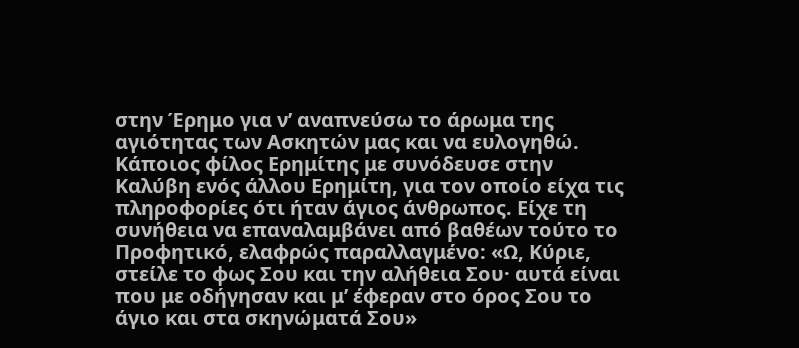στην Έρημο για ν’ αναπνεύσω το άρωμα της αγιότητας των Ασκητών μας και να ευλογηθώ. Κάποιος φίλος Ερημίτης με συνόδευσε στην Καλύβη ενός άλλου Ερημίτη, για τον οποίο είχα τις πληροφορίες ότι ήταν άγιος άνθρωπος. Είχε τη συνήθεια να επαναλαμβάνει από βαθέων τούτο το Προφητικό, ελαφρώς παραλλαγμένο: «Ω, Κύριε, στείλε το φως Σου και την αλήθεια Σου· αυτά είναι που με οδήγησαν και μ’ έφεραν στο όρος Σου το άγιο και στα σκηνώματά Σου»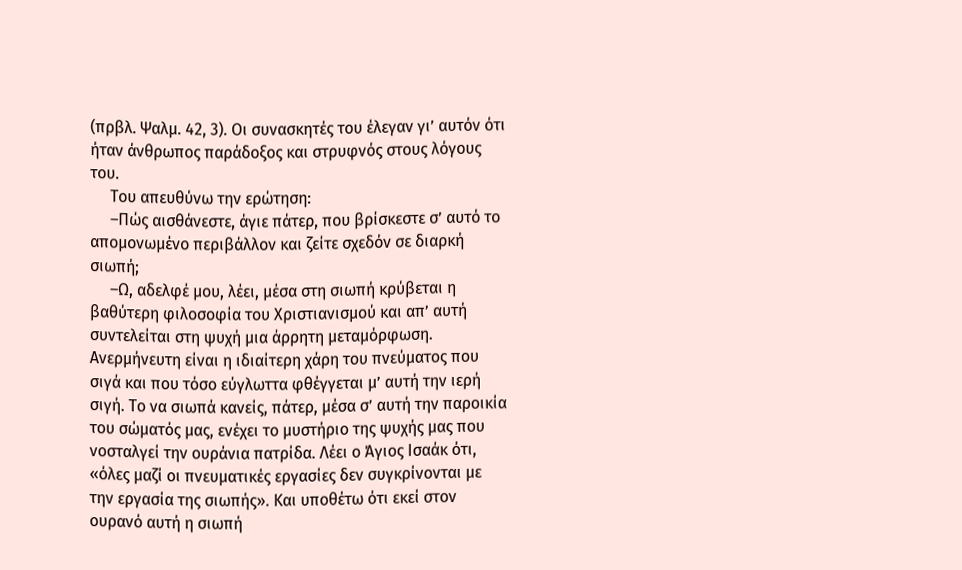(πρβλ. Ψαλμ. 42, 3). Οι συνασκητές του έλεγαν γι’ αυτόν ότι ήταν άνθρωπος παράδοξος και στρυφνός στους λόγους του.
     Του απευθύνω την ερώτηση:
     –Πώς αισθάνεστε, άγιε πάτερ, που βρίσκεστε σ’ αυτό το απομονωμένο περιβάλλον και ζείτε σχεδόν σε διαρκή σιωπή;
     –Ω, αδελφέ μου, λέει, μέσα στη σιωπή κρύβεται η βαθύτερη φιλοσοφία του Χριστιανισμού και απ’ αυτή συντελείται στη ψυχή μια άρρητη μεταμόρφωση. Ανερμήνευτη είναι η ιδιαίτερη χάρη του πνεύματος που σιγά και που τόσο εύγλωττα φθέγγεται μ’ αυτή την ιερή σιγή. Το να σιωπά κανείς, πάτερ, μέσα σ’ αυτή την παροικία του σώματός μας, ενέχει το μυστήριο της ψυχής μας που νοσταλγεί την ουράνια πατρίδα. Λέει ο Άγιος Ισαάκ ότι, «όλες μαζί οι πνευματικές εργασίες δεν συγκρίνονται με την εργασία της σιωπής». Και υποθέτω ότι εκεί στον ουρανό αυτή η σιωπή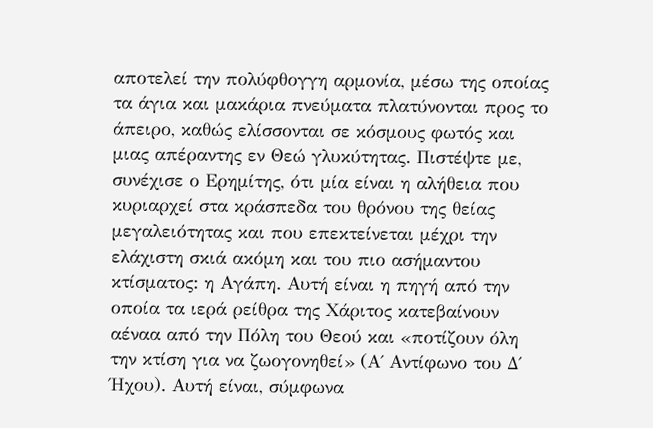αποτελεί την πολύφθογγη αρμονία, μέσω της οποίας τα άγια και μακάρια πνεύματα πλατύνονται προς το άπειρο, καθώς ελίσσονται σε κόσμους φωτός και μιας απέραντης εν Θεώ γλυκύτητας. Πιστέψτε με, συνέχισε ο Ερημίτης, ότι μία είναι η αλήθεια που κυριαρχεί στα κράσπεδα του θρόνου της θείας μεγαλειότητας και που επεκτείνεται μέχρι την ελάχιστη σκιά ακόμη και του πιο ασήμαντου κτίσματος: η Αγάπη. Αυτή είναι η πηγή από την οποία τα ιερά ρείθρα της Χάριτος κατεβαίνουν αέναα από την Πόλη του Θεού και «ποτίζουν όλη την κτίση για να ζωογονηθεί» (Α΄ Αντίφωνο του Δ΄ Ήχου). Αυτή είναι, σύμφωνα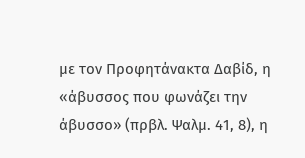με τον Προφητάνακτα Δαβίδ, η «άβυσσος που φωνάζει την άβυσσο» (πρβλ. Ψαλμ. 41, 8), η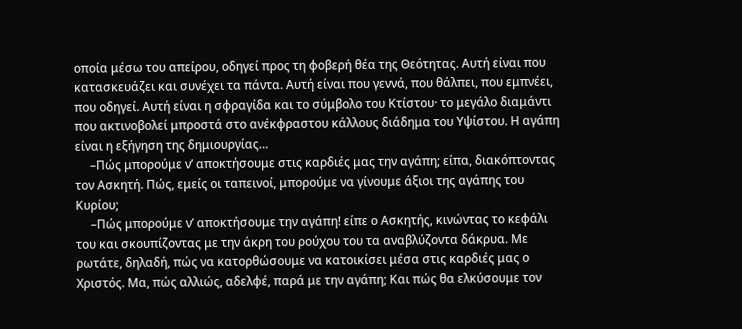οποία μέσω του απείρου, οδηγεί προς τη φοβερή θέα της Θεότητας. Αυτή είναι που κατασκευάζει και συνέχει τα πάντα. Αυτή είναι που γεννά, που θάλπει, που εμπνέει, που οδηγεί. Αυτή είναι η σφραγίδα και το σύμβολο του Κτίστου· το μεγάλο διαμάντι που ακτινοβολεί μπροστά στο ανέκφραστου κάλλους διάδημα του Υψίστου. Η αγάπη είναι η εξήγηση της δημιουργίας…
     –Πώς μπορούμε ν’ αποκτήσουμε στις καρδιές μας την αγάπη; είπα, διακόπτοντας τον Ασκητή. Πώς, εμείς οι ταπεινοί, μπορούμε να γίνουμε άξιοι της αγάπης του Κυρίου;
     –Πώς μπορούμε ν’ αποκτήσουμε την αγάπη! είπε ο Ασκητής, κινώντας το κεφάλι του και σκουπίζοντας με την άκρη του ρούχου του τα αναβλύζοντα δάκρυα. Με ρωτάτε, δηλαδή, πώς να κατορθώσουμε να κατοικίσει μέσα στις καρδιές μας ο Χριστός. Μα, πώς αλλιώς, αδελφέ, παρά με την αγάπη; Και πώς θα ελκύσουμε τον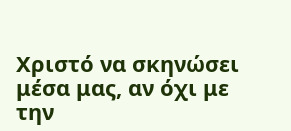Χριστό να σκηνώσει μέσα μας, αν όχι με την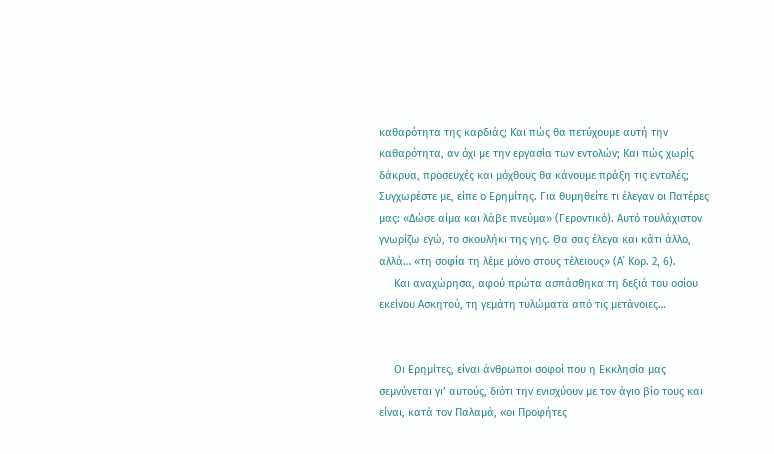καθαρότητα της καρδιάς; Και πώς θα πετύχουμε αυτή την καθαρότητα, αν όχι με την εργασία των εντολών; Και πώς χωρίς δάκρυα, προσευχές και μόχθους θα κάνουμε πράξη τις εντολές; Συγχωρέστε με, είπε ο Ερημίτης. Για θυμηθείτε τι έλεγαν οι Πατέρες μας: «Δώσε αίμα και λάβε πνεύμα» (Γεροντικό). Αυτό τουλάχιστον γνωρίζω εγώ, το σκουλήκι της γης. Θα σας έλεγα και κάτι άλλο, αλλά… «τη σοφία τη λέμε μόνο στους τέλειους» (Α΄ Κορ. 2, 6).
     Και αναχώρησα, αφού πρώτα ασπάσθηκα τη δεξιά του οσίου εκείνου Ασκητού, τη γεμάτη τυλώματα από τις μετάνοιες…


     Οι Ερημίτες, είναι άνθρωποι σοφοί που η Εκκλησία μας σεμνύνεται γι’ αυτούς, διότι την ενισχύουν με τον άγιο βίο τους και είναι, κατά τον Παλαμά, «οι Προφήτες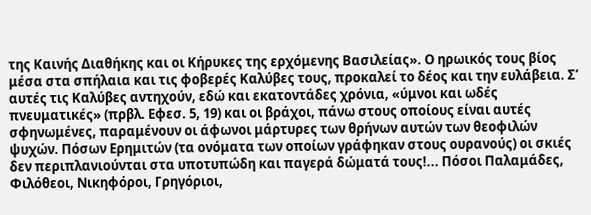της Καινής Διαθήκης και οι Κήρυκες της ερχόμενης Βασιλείας». Ο ηρωικός τους βίος μέσα στα σπήλαια και τις φοβερές Καλύβες τους, προκαλεί το δέος και την ευλάβεια. Σ’ αυτές τις Καλύβες αντηχούν, εδώ και εκατοντάδες χρόνια, «ύμνοι και ωδές πνευματικές» (πρβλ. Εφεσ. 5, 19) και οι βράχοι, πάνω στους οποίους είναι αυτές σφηνωμένες, παραμένουν οι άφωνοι μάρτυρες των θρήνων αυτών των θεοφιλών ψυχών. Πόσων Ερημιτών (τα ονόματα των οποίων γράφηκαν στους ουρανούς) οι σκιές δεν περιπλανιούνται στα υποτυπώδη και παγερά δώματά τους!... Πόσοι Παλαμάδες, Φιλόθεοι, Νικηφόροι, Γρηγόριοι,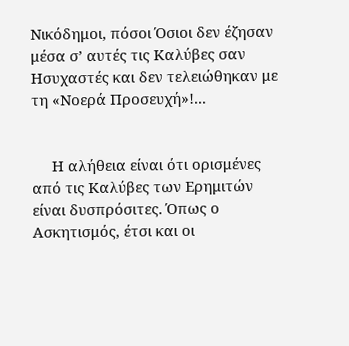Νικόδημοι, πόσοι Όσιοι δεν έζησαν μέσα σ’ αυτές τις Καλύβες σαν Ησυχαστές και δεν τελειώθηκαν με τη «Νοερά Προσευχή»!...


     Η αλήθεια είναι ότι ορισμένες από τις Καλύβες των Ερημιτών είναι δυσπρόσιτες. Όπως ο Ασκητισμός, έτσι και οι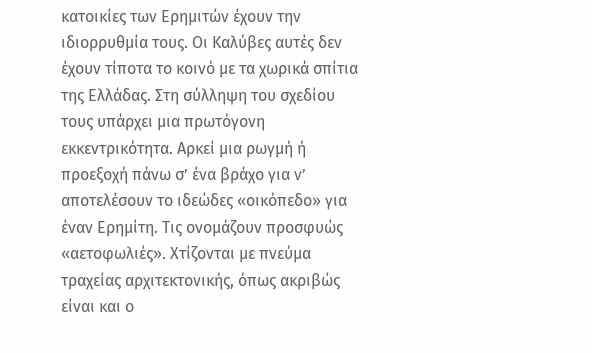κατοικίες των Ερημιτών έχουν την ιδιορρυθμία τους. Οι Καλύβες αυτές δεν έχουν τίποτα το κοινό με τα χωρικά σπίτια της Ελλάδας. Στη σύλληψη του σχεδίου τους υπάρχει μια πρωτόγονη εκκεντρικότητα. Αρκεί μια ρωγμή ή προεξοχή πάνω σ’ ένα βράχο για ν’ αποτελέσουν το ιδεώδες «οικόπεδο» για έναν Ερημίτη. Τις ονομάζουν προσφυώς «αετοφωλιές». Χτίζονται με πνεύμα τραχείας αρχιτεκτονικής, όπως ακριβώς είναι και ο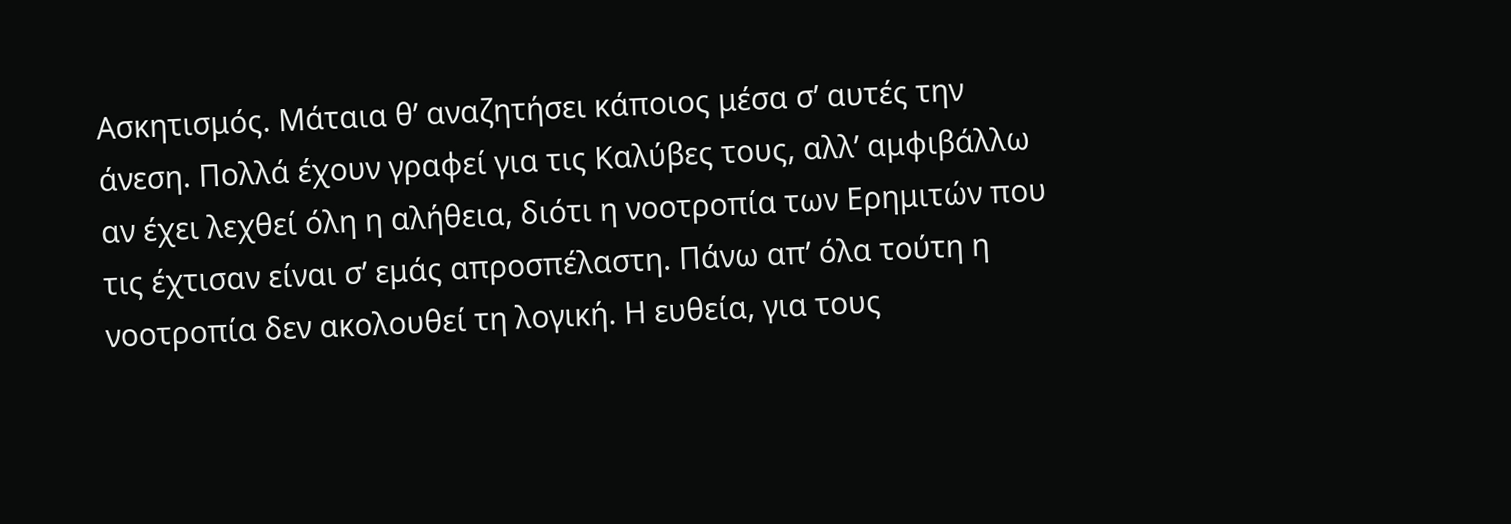Ασκητισμός. Μάταια θ’ αναζητήσει κάποιος μέσα σ’ αυτές την άνεση. Πολλά έχουν γραφεί για τις Καλύβες τους, αλλ’ αμφιβάλλω αν έχει λεχθεί όλη η αλήθεια, διότι η νοοτροπία των Ερημιτών που τις έχτισαν είναι σ’ εμάς απροσπέλαστη. Πάνω απ’ όλα τούτη η νοοτροπία δεν ακολουθεί τη λογική. Η ευθεία, για τους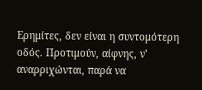Ερημίτες, δεν είναι η συντομότερη οδός. Προτιμούν, αίφνης, ν’ αναρριχώνται, παρά να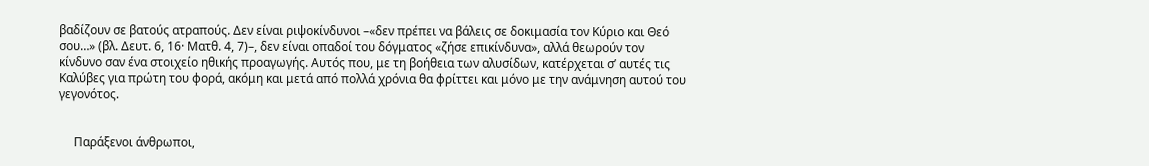βαδίζουν σε βατούς ατραπούς. Δεν είναι ριψοκίνδυνοι –«δεν πρέπει να βάλεις σε δοκιμασία τον Κύριο και Θεό σου…» (βλ. Δευτ. 6, 16· Ματθ. 4, 7)–, δεν είναι οπαδοί του δόγματος «ζήσε επικίνδυνα», αλλά θεωρούν τον κίνδυνο σαν ένα στοιχείο ηθικής προαγωγής. Αυτός που, με τη βοήθεια των αλυσίδων, κατέρχεται σ’ αυτές τις Καλύβες για πρώτη του φορά, ακόμη και μετά από πολλά χρόνια θα φρίττει και μόνο με την ανάμνηση αυτού του γεγονότος.


     Παράξενοι άνθρωποι,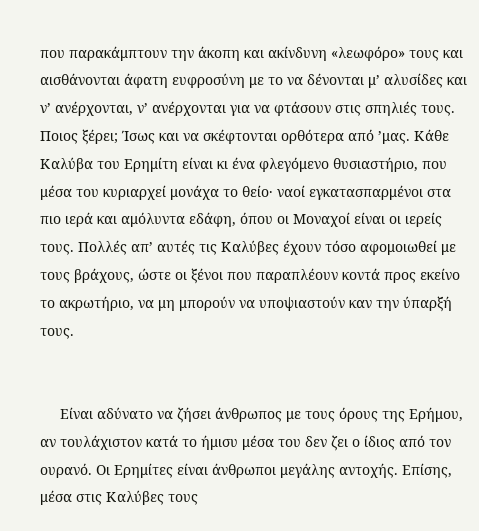που παρακάμπτουν την άκοπη και ακίνδυνη «λεωφόρο» τους και αισθάνονται άφατη ευφροσύνη με το να δένονται μ’ αλυσίδες και ν’ ανέρχονται, ν’ ανέρχονται για να φτάσουν στις σπηλιές τους. Ποιος ξέρει; Ίσως και να σκέφτονται ορθότερα από ’μας. Κάθε Καλύβα του Ερημίτη είναι κι ένα φλεγόμενο θυσιαστήριο, που μέσα του κυριαρχεί μονάχα το θείο· ναοί εγκατασπαρμένοι στα πιο ιερά και αμόλυντα εδάφη, όπου οι Μοναχοί είναι οι ιερείς τους. Πολλές απ’ αυτές τις Καλύβες έχουν τόσο αφομοιωθεί με τους βράχους, ώστε οι ξένοι που παραπλέουν κοντά προς εκείνο το ακρωτήριο, να μη μπορούν να υποψιαστούν καν την ύπαρξή τους.


     Είναι αδύνατο να ζήσει άνθρωπος με τους όρους της Ερήμου, αν τουλάχιστον κατά το ήμισυ μέσα του δεν ζει ο ίδιος από τον ουρανό. Οι Ερημίτες είναι άνθρωποι μεγάλης αντοχής. Επίσης, μέσα στις Καλύβες τους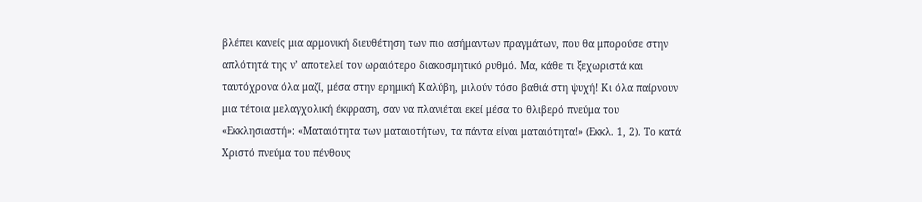βλέπει κανείς μια αρμονική διευθέτηση των πιο ασήμαντων πραγμάτων, που θα μπορούσε στην απλότητά της ν’ αποτελεί τον ωραιότερο διακοσμητικό ρυθμό. Μα, κάθε τι ξεχωριστά και ταυτόχρονα όλα μαζί, μέσα στην ερημική Καλύβη, μιλούν τόσο βαθιά στη ψυχή! Κι όλα παίρνουν μια τέτοια μελαγχολική έκφραση, σαν να πλανιέται εκεί μέσα το θλιβερό πνεύμα του «Εκκλησιαστή»: «Ματαιότητα των ματαιοτήτων, τα πάντα είναι ματαιότητα!» (Εκκλ. 1, 2). Το κατά Χριστό πνεύμα του πένθους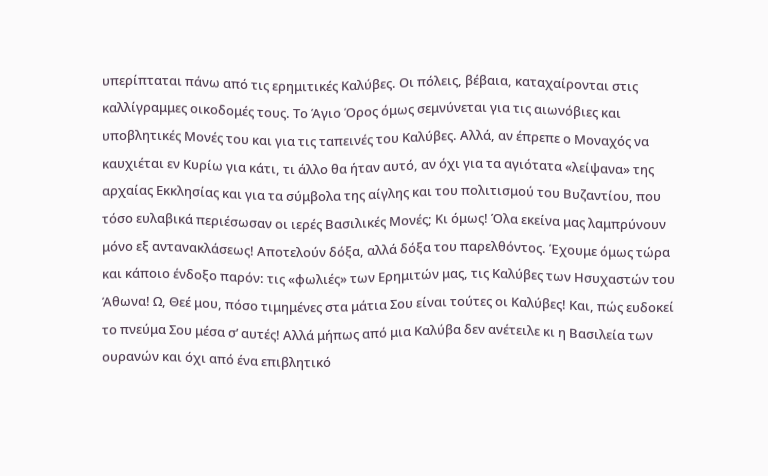υπερίπταται πάνω από τις ερημιτικές Καλύβες. Οι πόλεις, βέβαια, καταχαίρονται στις καλλίγραμμες οικοδομές τους. Το Άγιο Όρος όμως σεμνύνεται για τις αιωνόβιες και υποβλητικές Μονές του και για τις ταπεινές του Καλύβες. Αλλά, αν έπρεπε ο Μοναχός να καυχιέται εν Κυρίω για κάτι, τι άλλο θα ήταν αυτό, αν όχι για τα αγιότατα «λείψανα» της αρχαίας Εκκλησίας και για τα σύμβολα της αίγλης και του πολιτισμού του Βυζαντίου, που τόσο ευλαβικά περιέσωσαν οι ιερές Βασιλικές Μονές; Κι όμως! Όλα εκείνα μας λαμπρύνουν μόνο εξ αντανακλάσεως! Αποτελούν δόξα, αλλά δόξα του παρελθόντος. Έχουμε όμως τώρα και κάποιο ένδοξο παρόν: τις «φωλιές» των Ερημιτών μας, τις Καλύβες των Ησυχαστών του Άθωνα! Ω, Θεέ μου, πόσο τιμημένες στα μάτια Σου είναι τούτες οι Καλύβες! Και, πώς ευδοκεί το πνεύμα Σου μέσα σ’ αυτές! Αλλά μήπως από μια Καλύβα δεν ανέτειλε κι η Βασιλεία των ουρανών και όχι από ένα επιβλητικό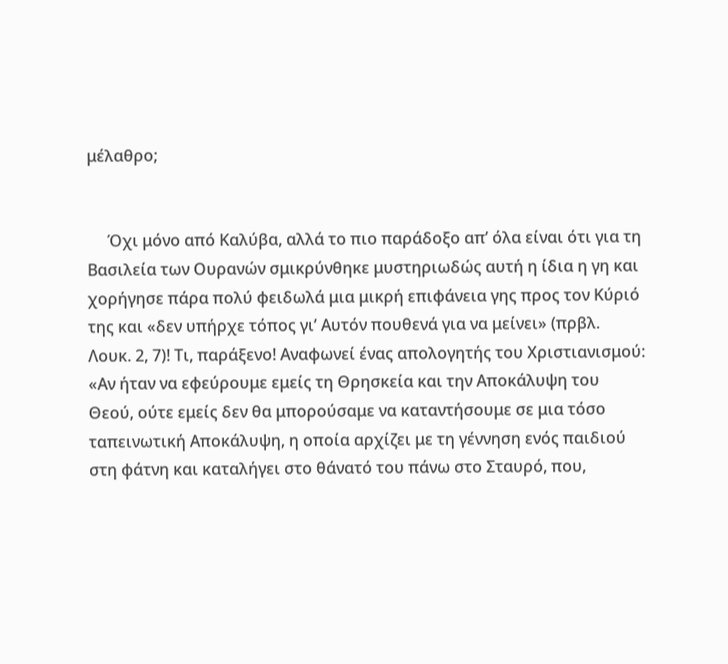μέλαθρο;


     Όχι μόνο από Καλύβα, αλλά το πιο παράδοξο απ’ όλα είναι ότι για τη Βασιλεία των Ουρανών σμικρύνθηκε μυστηριωδώς αυτή η ίδια η γη και χορήγησε πάρα πολύ φειδωλά μια μικρή επιφάνεια γης προς τον Κύριό της και «δεν υπήρχε τόπος γι’ Αυτόν πουθενά για να μείνει» (πρβλ. Λουκ. 2, 7)! Τι, παράξενο! Αναφωνεί ένας απολογητής του Χριστιανισμού: «Αν ήταν να εφεύρουμε εμείς τη Θρησκεία και την Αποκάλυψη του Θεού, ούτε εμείς δεν θα μπορούσαμε να καταντήσουμε σε μια τόσο ταπεινωτική Αποκάλυψη, η οποία αρχίζει με τη γέννηση ενός παιδιού στη φάτνη και καταλήγει στο θάνατό του πάνω στο Σταυρό, που,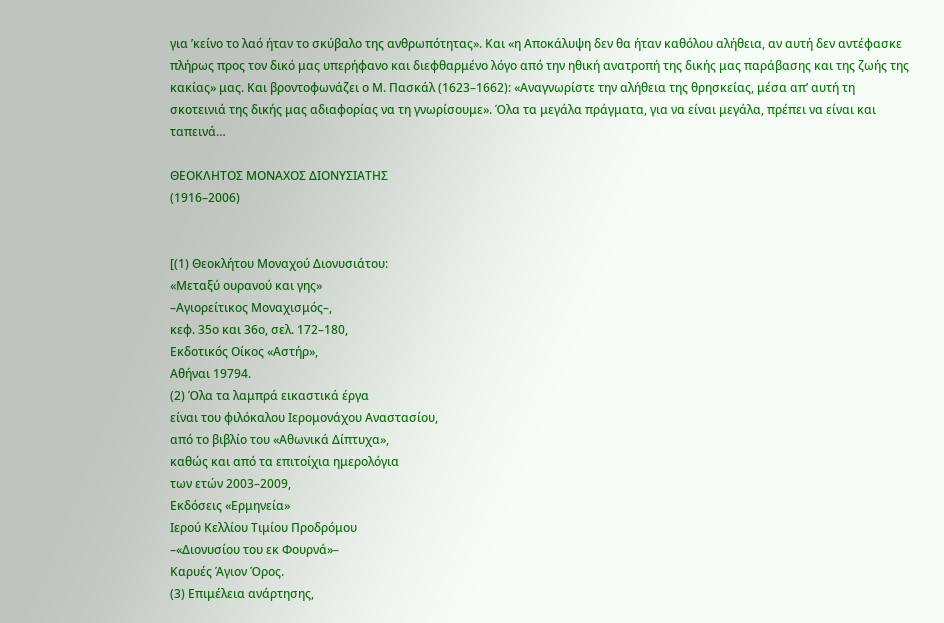για ’κείνο το λαό ήταν το σκύβαλο της ανθρωπότητας». Και «η Αποκάλυψη δεν θα ήταν καθόλου αλήθεια, αν αυτή δεν αντέφασκε πλήρως προς τον δικό μας υπερήφανο και διεφθαρμένο λόγο από την ηθική ανατροπή της δικής μας παράβασης και της ζωής της κακίας» μας. Και βροντοφωνάζει ο Μ. Πασκάλ (1623–1662): «Αναγνωρίστε την αλήθεια της θρησκείας, μέσα απ’ αυτή τη σκοτεινιά της δικής μας αδιαφορίας να τη γνωρίσουμε». Όλα τα μεγάλα πράγματα, για να είναι μεγάλα, πρέπει να είναι και ταπεινά…

ΘΕΟΚΛΗΤΟΣ ΜΟΝΑΧΟΣ ΔΙΟΝΥΣΙΑΤΗΣ
(1916–2006)


[(1) Θεοκλήτου Μοναχού Διονυσιάτου:
«Μεταξύ ουρανού και γης»
–Αγιορείτικος Μοναχισμός–,
κεφ. 35ο και 36ο, σελ. 172–180,
Εκδοτικός Οίκος «Αστήρ»,
Αθήναι 19794.
(2) Όλα τα λαμπρά εικαστικά έργα
είναι του φιλόκαλου Ιερομονάχου Αναστασίου,
από το βιβλίο του «Αθωνικά Δίπτυχα»,
καθώς και από τα επιτοίχια ημερολόγια
των ετών 2003–2009,
Εκδόσεις «Ερμηνεία»
Ιερού Κελλίου Τιμίου Προδρόμου
–«Διονυσίου του εκ Φουρνά»–
Καρυές Άγιον Όρος.
(3) Επιμέλεια ανάρτησης,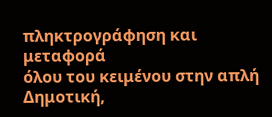πληκτρογράφηση και μεταφορά
όλου του κειμένου στην απλή Δημοτική,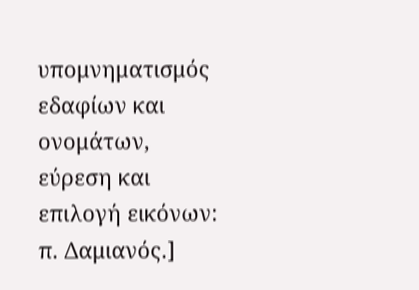υπομνηματισμός εδαφίων και ονομάτων,
εύρεση και επιλογή εικόνων:
π. Δαμιανός.]